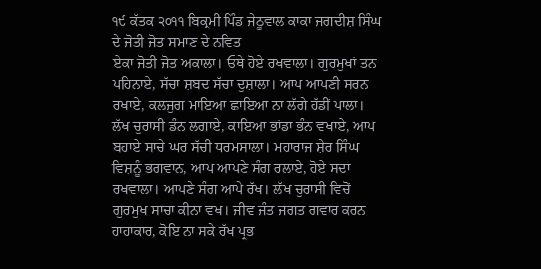੧੯ ਕੱਤਕ ੨੦੧੧ ਬਿਕ੍ਰਮੀ ਪਿੰਡ ਜੇਠੂਵਾਲ ਕਾਕਾ ਜਗਦੀਸ਼ ਸਿੰਘ ਦੇ ਜੋਤੀ ਜੋਤ ਸਮਾਣ ਦੇ ਨਵਿਤ
ਏਕਾ ਜੋਤੀ ਜੋਤ ਅਕਾਲਾ। ਓਥੇ ਹੋਏ ਰਖਵਾਲਾ। ਗੁਰਮੁਖਾਂ ਤਨ ਪਹਿਨਾਏ, ਸੱਚਾ ਸ਼ਬਦ ਸੱਚਾ ਦੁਸ਼ਾਲਾ। ਆਪ ਆਪਣੀ ਸਰਨ ਰਖਾਏ, ਕਲਜੁਗ ਮਾਇਆ ਛਾਇਆ ਨਾ ਲੱਗੇ ਹੱਡੀਂ ਪਾਲਾ। ਲੱਖ ਚੁਰਾਸੀ ਡੰਨ ਲਗਾਏ, ਕਾਇਆ ਭਾਂਡਾ ਭੰਨ ਵਖਾਏ, ਆਪ ਬਹਾਏ ਸਾਚੇ ਘਰ ਸੱਚੀ ਧਰਮਸਾਲਾ। ਮਹਾਰਾਜ ਸ਼ੇਰ ਸਿੰਘ ਵਿਸ਼ਨੂੰ ਭਗਵਾਨ, ਆਪ ਆਪਣੇ ਸੰਗ ਰਲਾਏ, ਹੋਏ ਸਦਾ ਰਖਵਾਲਾ। ਆਪਣੇ ਸੰਗ ਆਪੇ ਰੱਖ। ਲੱਖ ਚੁਰਾਸੀ ਵਿਚੋਂ ਗੁਰਮੁਖ ਸਾਚਾ ਕੀਨਾ ਵਖ। ਜੀਵ ਜੰਤ ਜਗਤ ਗਵਾਰ ਕਰਨ ਹਾਹਾਕਾਰ, ਕੋਇ ਨਾ ਸਕੇ ਰੱਖ ਪ੍ਰਭ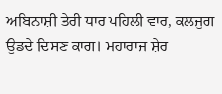ਅਬਿਨਾਸ਼ੀ ਤੇਰੀ ਧਾਰ ਪਹਿਲੀ ਵਾਰ, ਕਲਜੁਗ ਉਡਦੇ ਦਿਸਣ ਕਾਗ। ਮਹਾਰਾਜ ਸ਼ੇਰ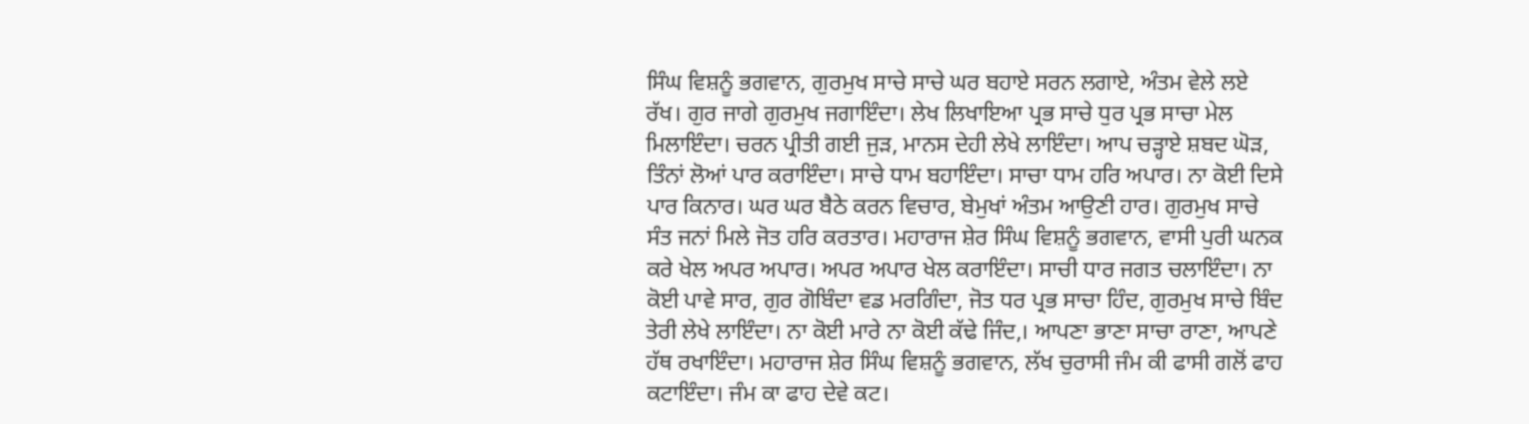ਸਿੰਘ ਵਿਸ਼ਨੂੰ ਭਗਵਾਨ, ਗੁਰਮੁਖ ਸਾਚੇ ਸਾਚੇ ਘਰ ਬਹਾਏ ਸਰਨ ਲਗਾਏ, ਅੰਤਮ ਵੇਲੇ ਲਏ ਰੱਖ। ਗੁਰ ਜਾਗੇ ਗੁਰਮੁਖ ਜਗਾਇੰਦਾ। ਲੇਖ ਲਿਖਾਇਆ ਪ੍ਰਭ ਸਾਚੇ ਧੁਰ ਪ੍ਰਭ ਸਾਚਾ ਮੇਲ ਮਿਲਾਇੰਦਾ। ਚਰਨ ਪ੍ਰੀਤੀ ਗਈ ਜੁੜ, ਮਾਨਸ ਦੇਹੀ ਲੇਖੇ ਲਾਇੰਦਾ। ਆਪ ਚੜ੍ਹਾਏ ਸ਼ਬਦ ਘੋੜ, ਤਿੰਨਾਂ ਲੋਆਂ ਪਾਰ ਕਰਾਇੰਦਾ। ਸਾਚੇ ਧਾਮ ਬਹਾਇੰਦਾ। ਸਾਚਾ ਧਾਮ ਹਰਿ ਅਪਾਰ। ਨਾ ਕੋਈ ਦਿਸੇ ਪਾਰ ਕਿਨਾਰ। ਘਰ ਘਰ ਬੈਠੇ ਕਰਨ ਵਿਚਾਰ, ਬੇਮੁਖਾਂ ਅੰਤਮ ਆਉਣੀ ਹਾਰ। ਗੁਰਮੁਖ ਸਾਚੇ ਸੰਤ ਜਨਾਂ ਮਿਲੇ ਜੋਤ ਹਰਿ ਕਰਤਾਰ। ਮਹਾਰਾਜ ਸ਼ੇਰ ਸਿੰਘ ਵਿਸ਼ਨੂੰ ਭਗਵਾਨ, ਵਾਸੀ ਪੁਰੀ ਘਨਕ ਕਰੇ ਖੇਲ ਅਪਰ ਅਪਾਰ। ਅਪਰ ਅਪਾਰ ਖੇਲ ਕਰਾਇੰਦਾ। ਸਾਚੀ ਧਾਰ ਜਗਤ ਚਲਾਇੰਦਾ। ਨਾ ਕੋਈ ਪਾਵੇ ਸਾਰ, ਗੁਰ ਗੋਬਿੰਦਾ ਵਡ ਮਰਗਿੰਦਾ, ਜੋਤ ਧਰ ਪ੍ਰਭ ਸਾਚਾ ਹਿੰਦ, ਗੁਰਮੁਖ ਸਾਚੇ ਬਿੰਦ ਤੇਰੀ ਲੇਖੇ ਲਾਇੰਦਾ। ਨਾ ਕੋਈ ਮਾਰੇ ਨਾ ਕੋਈ ਕੱਢੇ ਜਿੰਦ,। ਆਪਣਾ ਭਾਣਾ ਸਾਚਾ ਰਾਣਾ, ਆਪਣੇ ਹੱਥ ਰਖਾਇੰਦਾ। ਮਹਾਰਾਜ ਸ਼ੇਰ ਸਿੰਘ ਵਿਸ਼ਨੂੰ ਭਗਵਾਨ, ਲੱਖ ਚੁਰਾਸੀ ਜੰਮ ਕੀ ਫਾਸੀ ਗਲੋਂ ਫਾਹ ਕਟਾਇੰਦਾ। ਜੰਮ ਕਾ ਫਾਹ ਦੇਵੇ ਕਟ।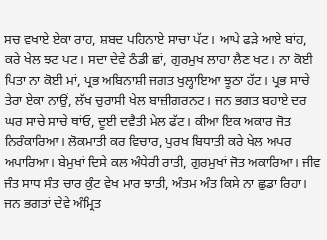ਸਚ ਵਖਾਏ ਏਕਾ ਰਾਹ, ਸ਼ਬਦ ਪਹਿਨਾਏ ਸਾਚਾ ਪੱਟ। ਆਪੇ ਫੜੇ ਆਏ ਬਾਂਹ, ਕਰੇ ਖੇਲ ਝਟ ਪਟ। ਸਦਾ ਦੇਵੇ ਠੰਡੀ ਛਾਂ, ਗੁਰਮੁਖ ਲਾਹਾ ਲੈਣ ਖਟ। ਨਾ ਕੋਈ ਪਿਤਾ ਨਾ ਕੋਈ ਮਾਂ, ਪ੍ਰਭ ਅਬਿਨਾਸ਼ੀ ਜਗਤ ਖੁਲ੍ਹਾਇਆ ਝੂਠਾ ਹੱਟ। ਪ੍ਰਭ ਸਾਚੇ ਤੇਰਾ ਏਕਾ ਨਾਉਂ, ਲੱਖ ਚੁਰਾਸੀ ਖੇਲ ਬਾਜ਼ੀਗਰਨਟ। ਜਨ ਭਗਤ ਬਹਾਏ ਦਰ ਘਰ ਸਾਚੇ ਸਾਚੇ ਥਾਂਓ, ਦੂਈ ਦਵੈਤੀ ਮੇਲ ਫੱਟ। ਕੀਆ ਇਕ ਅਕਾਰ ਜੋਤ ਨਿਰੰਕਾਰਿਆ। ਲੋਕਮਾਤੀ ਕਰ ਵਿਚਾਰ, ਪੁਰਖ ਬਿਧਾਤੀ ਕਰੇ ਖੇਲ ਅਪਰ ਅਪਾਰਿਆ। ਬੇਮੁਖਾਂ ਦਿਸੇ ਕਲ ਅੰਧੇਰੀ ਰਾਤੀ, ਗੁਰਮੁਖਾਂ ਜੋਤ ਅਕਾਰਿਆ। ਜੀਵ ਜੰਤ ਸਾਧ ਸੰਤ ਚਾਰ ਕੁੰਟ ਵੇਖ ਮਾਰ ਝਾਤੀ, ਅੰਤਮ ਅੰਤ ਕਿਸੇ ਨਾ ਛੁਡਾ ਰਿਹਾ। ਜਨ ਭਗਤਾਂ ਦੇਵੇ ਅੰਮ੍ਰਿਤ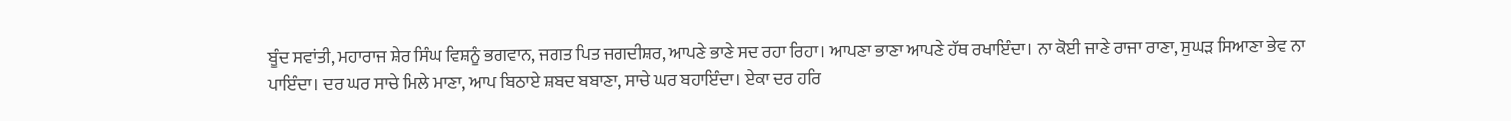ਬੂੰਦ ਸਵਾਂਤੀ, ਮਹਾਰਾਜ ਸ਼ੇਰ ਸਿੰਘ ਵਿਸ਼ਨੂੰ ਭਗਵਾਨ, ਜਗਤ ਪਿਤ ਜਗਦੀਸ਼ਰ, ਆਪਣੇ ਭਾਣੇ ਸਦ ਰਹਾ ਰਿਹਾ। ਆਪਣਾ ਭਾਣਾ ਆਪਣੇ ਹੱਥ ਰਖਾਇੰਦਾ। ਨਾ ਕੋਈ ਜਾਣੇ ਰਾਜਾ ਰਾਣਾ, ਸੁਘੜ ਸਿਆਣਾ ਭੇਵ ਨਾ ਪਾਇੰਦਾ। ਦਰ ਘਰ ਸਾਚੇ ਮਿਲੇ ਮਾਣਾ, ਆਪ ਬਿਠਾਏ ਸ਼ਬਦ ਬਬਾਣਾ, ਸਾਚੇ ਘਰ ਬਹਾਇੰਦਾ। ਏਕਾ ਦਰ ਹਰਿ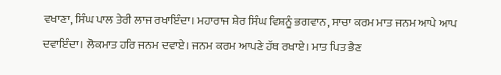ਵਖਾਣਾ, ਸਿੰਘ ਪਾਲ ਤੇਰੀ ਲਾਜ ਰਖਾਇੰਦਾ। ਮਹਾਰਾਜ ਸ਼ੇਰ ਸਿੰਘ ਵਿਸ਼ਨੂੰ ਭਗਵਾਨ, ਸਾਚਾ ਕਰਮ ਮਾਤ ਜਨਮ ਆਪੇ ਆਪ ਦਵਾਇੰਦਾ। ਲੋਕਮਾਤ ਹਰਿ ਜਨਮ ਦਵਾਏ। ਜਨਮ ਕਰਮ ਆਪਣੇ ਹੱਥ ਰਖਾਏ। ਮਾਤ ਪਿਤ ਭੈਣ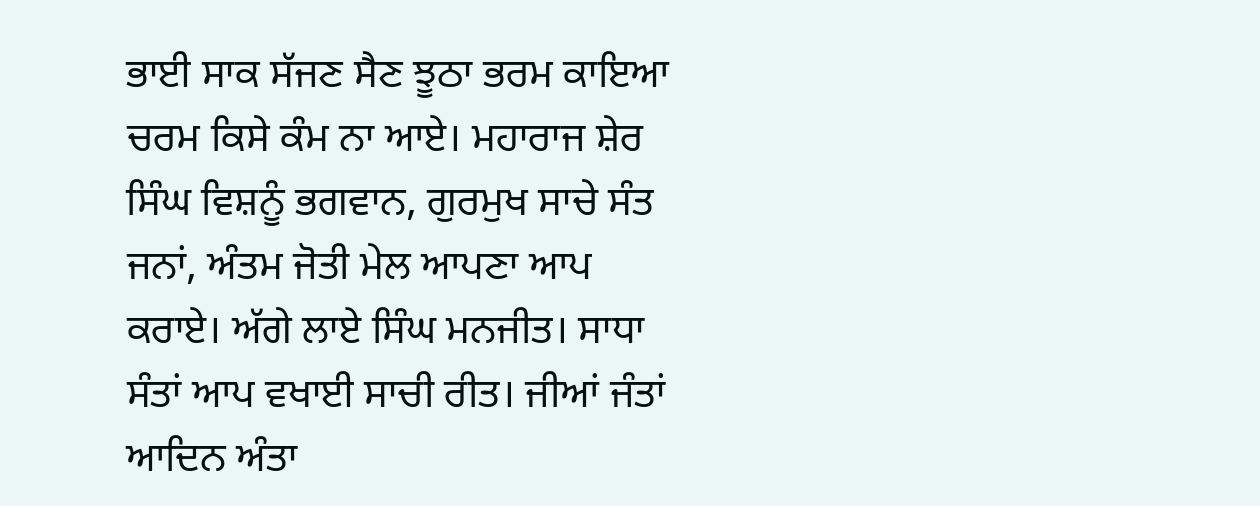ਭਾਈ ਸਾਕ ਸੱਜਣ ਸੈਣ ਝੂਠਾ ਭਰਮ ਕਾਇਆ ਚਰਮ ਕਿਸੇ ਕੰਮ ਨਾ ਆਏ। ਮਹਾਰਾਜ ਸ਼ੇਰ ਸਿੰਘ ਵਿਸ਼ਨੂੰ ਭਗਵਾਨ, ਗੁਰਮੁਖ ਸਾਚੇ ਸੰਤ ਜਨਾਂ, ਅੰਤਮ ਜੋਤੀ ਮੇਲ ਆਪਣਾ ਆਪ ਕਰਾਏ। ਅੱਗੇ ਲਾਏ ਸਿੰਘ ਮਨਜੀਤ। ਸਾਧਾ ਸੰਤਾਂ ਆਪ ਵਖਾਈ ਸਾਚੀ ਰੀਤ। ਜੀਆਂ ਜੰਤਾਂ ਆਦਿਨ ਅੰਤਾ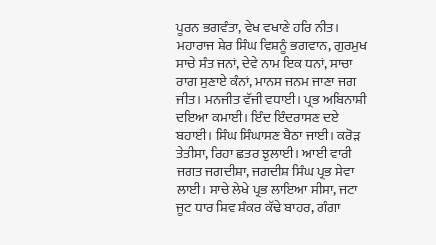ਪੂਰਨ ਭਗਵੰਤਾ, ਵੇਖ ਵਖਾਣੇ ਹਰਿ ਨੀਤ। ਮਹਾਰਾਜ ਸ਼ੇਰ ਸਿੰਘ ਵਿਸ਼ਨੂੰ ਭਗਵਾਨ, ਗੁਰਮੁਖ ਸਾਚੇ ਸੰਤ ਜਨਾਂ, ਦੇਵੇ ਨਾਮ ਇਕ ਧਨਾਂ, ਸਾਚਾ ਰਾਗ ਸੁਣਾਏ ਕੰਨਾਂ, ਮਾਨਸ ਜਨਮ ਜਾਣਾ ਜਗ ਜੀਤ। ਮਨਜੀਤ ਵੱਜੀ ਵਧਾਈ। ਪ੍ਰਭ ਅਬਿਨਾਸ਼ੀ ਦਇਆ ਕਮਾਈ। ਇੰਦ ਇੰਦਰਾਸਣ ਦਏ ਬਹਾਈ। ਸਿੰਘ ਸਿੰਘਾਸਣ ਬੈਠਾ ਜਾਈ। ਕਰੋੜ ਤੇਤੀਸਾ, ਰਿਹਾ ਛਤਰ ਝੁਲਾਈ। ਆਈ ਵਾਰੀ ਜਗਤ ਜਗਦੀਸ਼ਾ, ਜਗਦੀਸ਼ ਸਿੰਘ ਪ੍ਰਭ ਸੇਵਾ ਲਾਈ। ਸਾਚੇ ਲੇਖੇ ਪ੍ਰਭ ਲਾਇਆ ਸੀਸਾ, ਜਟਾ ਜੂਟ ਧਾਰ ਸ਼ਿਵ ਸ਼ੰਕਰ ਕੱਢੇ ਬਾਹਰ, ਗੰਗਾ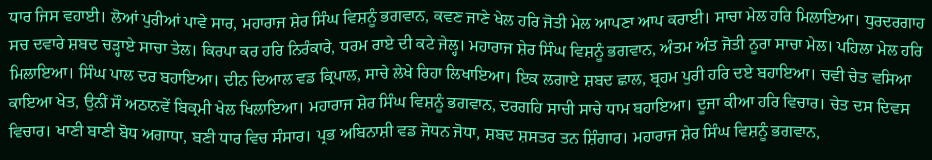ਧਾਰ ਜਿਸ ਵਹਾਈ। ਲੋਆਂ ਪੁਰੀਆਂ ਪਾਵੇ ਸਾਰ, ਮਹਾਰਾਜ ਸ਼ੇਰ ਸਿੰਘ ਵਿਸ਼ਨੂੰ ਭਗਵਾਨ, ਕਵਣ ਜਾਣੇ ਖੇਲ ਹਰਿ ਜੋਤੀ ਮੇਲ ਆਪਣਾ ਆਪ ਕਰਾਈ। ਸਾਚਾ ਮੇਲ ਹਰਿ ਮਿਲਾਇਆ। ਧੁਰਦਰਗਾਹ ਸਚ ਦਵਾਰੇ ਸ਼ਬਦ ਚੜ੍ਹਾਏ ਸਾਚਾ ਤੇਲ। ਕਿਰਪਾ ਕਰ ਹਰਿ ਨਿਰੰਕਾਰੇ, ਧਰਮ ਰਾਏ ਦੀ ਕਟੇ ਜੇਲ੍ਹ। ਮਹਾਰਾਜ ਸ਼ੇਰ ਸਿੰਘ ਵਿਸ਼ਨੂੰ ਭਗਵਾਨ, ਅੰਤਮ ਅੰਤ ਜੋਤੀ ਨੂਰਾ ਸਾਚਾ ਮੇਲ। ਪਹਿਲਾ ਮੇਲ ਹਰਿ ਮਿਲਾਇਆ। ਸਿੰਘ ਪਾਲ ਦਰ ਬਹਾਇਆ। ਦੀਨ ਦਿਆਲ ਵਡ ਕ੍ਰਿਪਾਲ, ਸਾਚੇ ਲੇਖੇ ਰਿਹਾ ਲਿਖਾਇਆ। ਇਕ ਲਗਾਏ ਸ਼ਬਦ ਛਾਲ, ਬ੍ਰਹਮ ਪੁਰੀ ਹਰਿ ਦਏ ਬਹਾਇਆ। ਚਵੀ ਚੇਤ ਵਸਿਆ ਕਾਇਆ ਖੇਤ, ਉਨੀਂ ਸੌ ਅਠਾਨਵੇਂ ਬਿਕ੍ਰਮੀ ਖੇਲ ਖਿਲਾਇਆ। ਮਹਾਰਾਜ ਸ਼ੇਰ ਸਿੰਘ ਵਿਸ਼ਨੂੰ ਭਗਵਾਨ, ਦਰਗਹਿ ਸਾਚੀ ਸਾਚੇ ਧਾਮ ਬਹਾਇਆ। ਦੂਜਾ ਕੀਆ ਹਰਿ ਵਿਚਾਰ। ਚੇਤ ਦਸ ਦਿਵਸ ਵਿਚਾਰ। ਖਾਣੀ ਬਾਣੀ ਬੋਧ ਅਗਾਧਾ, ਬਣੀ ਧਾਰ ਵਿਚ ਸੰਸਾਰ। ਪ੍ਰਭ ਅਬਿਨਾਸ਼ੀ ਵਡ ਜੋਧਨ ਜੋਧਾ, ਸ਼ਬਦ ਸ਼ਸਤਰ ਤਨ ਸ਼ਿੰਗਾਰ। ਮਹਾਰਾਜ ਸ਼ੇਰ ਸਿੰਘ ਵਿਸ਼ਨੂੰ ਭਗਵਾਨ,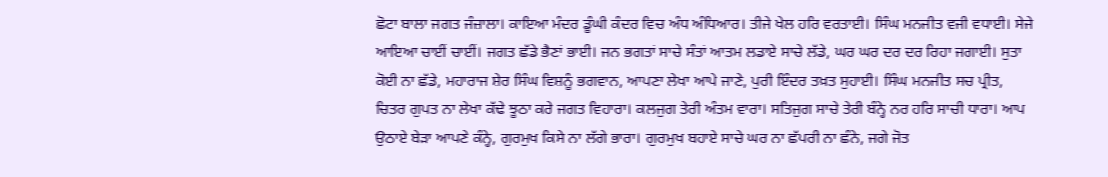ਛੋਟਾ ਬਾਲਾ ਜਗਤ ਜੰਜ਼ਾਲਾ। ਕਾਇਆ ਮੰਦਰ ਡੂੰਘੀ ਕੰਦਰ ਵਿਚ ਅੰਧ ਅੰਧਿਆਰ। ਤੀਜੇ ਖੇਲ ਹਰਿ ਵਰਤਾਈ। ਸਿੰਘ ਮਨਜੀਤ ਵਜੀ ਵਧਾਈ। ਸੇਜੇ ਆਇਆ ਚਾਈਂ ਚਾਈਂ। ਜਗਤ ਛੱਡੇ ਭੈਣਾਂ ਭਾਈ। ਜਨ ਭਗਤਾਂ ਸਾਚੇ ਸੰਤਾਂ ਆਤਮ ਲਡਾਏ ਸਾਚੇ ਲੱਡੇ, ਘਰ ਘਰ ਦਰ ਦਰ ਰਿਹਾ ਜਗਾਈ। ਸੁਤਾ ਕੋਈ ਨਾ ਛੱਡੇ, ਮਹਾਰਾਜ ਸ਼ੇਰ ਸਿੰਘ ਵਿਸ਼ਨੂੰ ਭਗਵਾਨ, ਆਪਣਾ ਲੇਖਾ ਆਪੇ ਜਾਣੇ, ਪੁਰੀ ਇੰਦਰ ਤਖ਼ਤ ਸੁਹਾਈ। ਸਿੰਘ ਮਨਜੀਤ ਸਚ ਪ੍ਰੀਤ, ਚਿਤਰ ਗੁਪਤ ਨਾ ਲੇਖਾ ਕੱਢੇ ਝੂਠਾ ਕਰੇ ਜਗਤ ਵਿਹਾਰਾ। ਕਲਜੁਗ ਤੇਰੀ ਅੰਤਮ ਵਾਰਾ। ਸਤਿਜੁਗ ਸਾਚੇ ਤੇਰੀ ਬੰਨ੍ਹੇ ਨਰ ਹਰਿ ਸਾਚੀ ਧਾਰਾ। ਆਪ ਉਠਾਏ ਬੇੜਾ ਆਪਣੇ ਕੰਨ੍ਹੇ, ਗੁਰਮੁਖ ਕਿਸੇ ਨਾ ਲੱਗੇ ਭਾਰਾ। ਗੁਰਮੁਖ ਬਹਾਏ ਸਾਚੇ ਘਰ ਨਾ ਛੱਪਰੀ ਨਾ ਛੰਨੇ, ਜਗੇ ਜੋਤ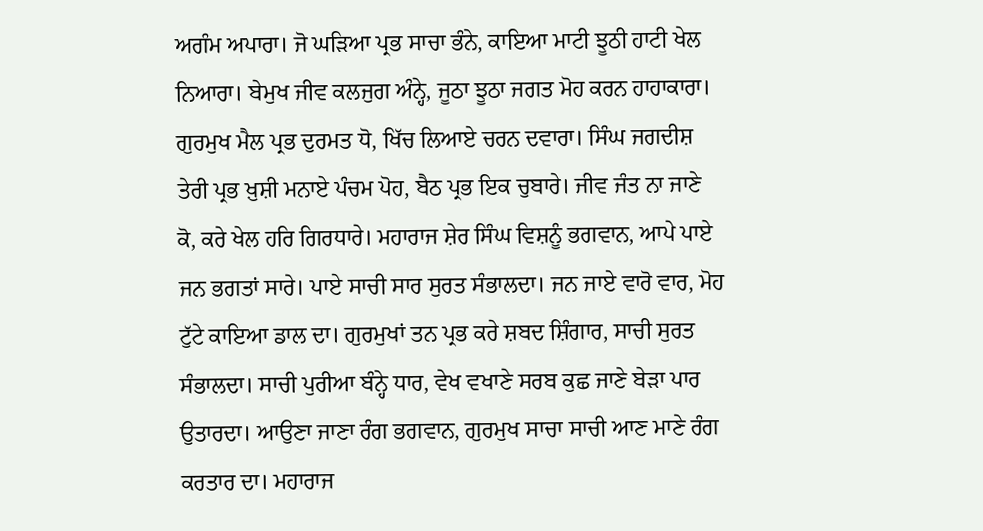ਅਗੰਮ ਅਪਾਰਾ। ਜੋ ਘੜਿਆ ਪ੍ਰਭ ਸਾਚਾ ਭੰਨੇ, ਕਾਇਆ ਮਾਟੀ ਝੂਠੀ ਹਾਟੀ ਖੇਲ ਨਿਆਰਾ। ਬੇਮੁਖ ਜੀਵ ਕਲਜੁਗ ਅੰਨ੍ਹੇ, ਜੂਠਾ ਝੂਠਾ ਜਗਤ ਮੋਹ ਕਰਨ ਹਾਹਾਕਾਰਾ। ਗੁਰਮੁਖ ਮੈਲ ਪ੍ਰਭ ਦੁਰਮਤ ਧੋ, ਖਿੱਚ ਲਿਆਏ ਚਰਨ ਦਵਾਰਾ। ਸਿੰਘ ਜਗਦੀਸ਼ ਤੇਰੀ ਪ੍ਰਭ ਖ਼ੁਸ਼ੀ ਮਨਾਏ ਪੰਚਮ ਪੋਹ, ਬੈਠ ਪ੍ਰਭ ਇਕ ਚੁਬਾਰੇ। ਜੀਵ ਜੰਤ ਨਾ ਜਾਣੇ ਕੋ, ਕਰੇ ਖੇਲ ਹਰਿ ਗਿਰਧਾਰੇ। ਮਹਾਰਾਜ ਸ਼ੇਰ ਸਿੰਘ ਵਿਸ਼ਨੂੰ ਭਗਵਾਨ, ਆਪੇ ਪਾਏ ਜਨ ਭਗਤਾਂ ਸਾਰੇ। ਪਾਏ ਸਾਚੀ ਸਾਰ ਸੁਰਤ ਸੰਭਾਲਦਾ। ਜਨ ਜਾਏ ਵਾਰੋ ਵਾਰ, ਮੋਹ ਟੁੱਟੇ ਕਾਇਆ ਡਾਲ ਦਾ। ਗੁਰਮੁਖਾਂ ਤਨ ਪ੍ਰਭ ਕਰੇ ਸ਼ਬਦ ਸ਼ਿੰਗਾਰ, ਸਾਚੀ ਸੁਰਤ ਸੰਭਾਲਦਾ। ਸਾਚੀ ਪੁਰੀਆ ਬੰਨ੍ਹੇ ਧਾਰ, ਵੇਖ ਵਖਾਣੇ ਸਰਬ ਕੁਛ ਜਾਣੇ ਬੇੜਾ ਪਾਰ ਉਤਾਰਦਾ। ਆਉਣਾ ਜਾਣਾ ਰੰਗ ਭਗਵਾਨ, ਗੁਰਮੁਖ ਸਾਚਾ ਸਾਚੀ ਆਣ ਮਾਣੇ ਰੰਗ ਕਰਤਾਰ ਦਾ। ਮਹਾਰਾਜ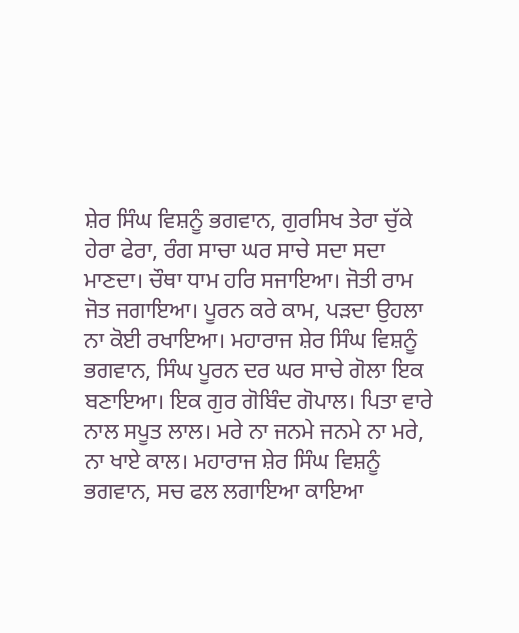ਸ਼ੇਰ ਸਿੰਘ ਵਿਸ਼ਨੂੰ ਭਗਵਾਨ, ਗੁਰਸਿਖ ਤੇਰਾ ਚੁੱਕੇ ਹੇਰਾ ਫੇਰਾ, ਰੰਗ ਸਾਚਾ ਘਰ ਸਾਚੇ ਸਦਾ ਸਦਾ ਮਾਣਦਾ। ਚੌਥਾ ਧਾਮ ਹਰਿ ਸਜਾਇਆ। ਜੋਤੀ ਰਾਮ ਜੋਤ ਜਗਾਇਆ। ਪੂਰਨ ਕਰੇ ਕਾਮ, ਪੜਦਾ ਉਹਲਾ ਨਾ ਕੋਈ ਰਖਾਇਆ। ਮਹਾਰਾਜ ਸ਼ੇਰ ਸਿੰਘ ਵਿਸ਼ਨੂੰ ਭਗਵਾਨ, ਸਿੰਘ ਪੂਰਨ ਦਰ ਘਰ ਸਾਚੇ ਗੋਲਾ ਇਕ ਬਣਾਇਆ। ਇਕ ਗੁਰ ਗੋਬਿੰਦ ਗੋਪਾਲ। ਪਿਤਾ ਵਾਰੇ ਨਾਲ ਸਪੂਤ ਲਾਲ। ਮਰੇ ਨਾ ਜਨਮੇ ਜਨਮੇ ਨਾ ਮਰੇ, ਨਾ ਖਾਏ ਕਾਲ। ਮਹਾਰਾਜ ਸ਼ੇਰ ਸਿੰਘ ਵਿਸ਼ਨੂੰ ਭਗਵਾਨ, ਸਚ ਫਲ ਲਗਾਇਆ ਕਾਇਆ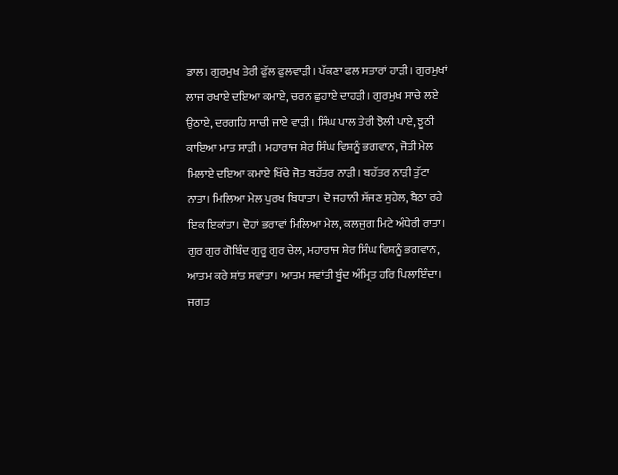ਡਾਲ। ਗੁਰਮੁਖ ਤੇਰੀ ਫੁੱਲ ਫੁਲਵਾੜੀ। ਪੱਕਣਾ ਫਲ ਸਤਾਰਾਂ ਹਾੜੀ। ਗੁਰਮੁਖਾਂ ਲਾਜ ਰਖਾਏ ਦਇਆ ਕਮਾਏ, ਚਰਨ ਛੁਹਾਏ ਦਾਹੜੀ। ਗੁਰਮੁਖ ਸਾਚੇ ਲਏ ਉਠਾਏ, ਦਰਗਹਿ ਸਾਚੀ ਜਾਏ ਵਾੜੀ। ਸਿੰਘ ਪਾਲ ਤੇਰੀ ਝੋਲੀ ਪਾਏ, ਝੂਠੀ ਕਾਇਆ ਮਾਤ ਸਾੜੀ। ਮਹਾਰਾਜ ਸ਼ੇਰ ਸਿੰਘ ਵਿਸ਼ਨੂੰ ਭਗਵਾਨ, ਜੋਤੀ ਮੇਲ ਮਿਲਾਏ ਦਇਆ ਕਮਾਏ ਖਿੱਚੇ ਜੋਤ ਬਹੱਤਰ ਨਾੜੀ। ਬਹੱਤਰ ਨਾੜੀ ਤੁੱਟਾ ਨਾਤਾ। ਮਿਲਿਆ ਮੇਲ ਪੁਰਖ ਬਿਧਾਤਾ। ਦੋ ਜਹਾਨੀ ਸੱਜਣ ਸੁਹੇਲ, ਬੈਠਾ ਰਹੇ ਇਕ ਇਕਾਂਤਾ। ਦੋਹਾਂ ਭਰਾਵਾਂ ਮਿਲਿਆ ਮੇਲ, ਕਲਜੁਗ ਮਿਟੇ ਅੰਧੇਰੀ ਰਾਤਾ। ਗੁਰ ਗੁਰ ਗੋਬਿੰਦ ਗੁਰੂ ਗੁਰ ਚੇਲ, ਮਹਾਰਾਜ ਸ਼ੇਰ ਸਿੰਘ ਵਿਸ਼ਨੂੰ ਭਗਵਾਨ, ਆਤਮ ਕਰੇ ਸ਼ਾਂਤ ਸਵਾਂਤਾ। ਆਤਮ ਸਵਾਂਤੀ ਬੂੰਦ ਅੰਮ੍ਰਿਤ ਹਰਿ ਪਿਲਾਇੰਦਾ। ਜਗਤ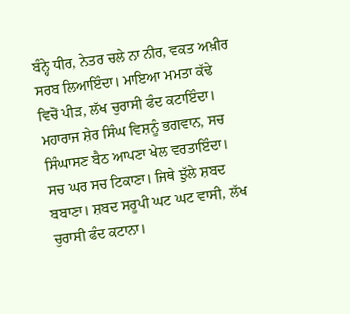ਬੰਨ੍ਹੇ ਧੀਰ, ਨੇਤਰ ਚਲੇ ਨਾ ਨੀਰ, ਵਕਤ ਅਖ਼ੀਰ ਸਰਬ ਲਿਆਇੰਦਾ। ਮਾਇਆ ਮਮਤਾ ਕੱਢੇ ਵਿਚੋਂ ਪੀੜ, ਲੱਖ ਚੁਰਾਸੀ ਫੰਦ ਕਟਾਇੰਦਾ। ਮਹਾਰਾਜ ਸ਼ੇਰ ਸਿੰਘ ਵਿਸ਼ਨੂੰ ਭਗਵਾਨ, ਸਚ ਸਿੰਘਾਸਣ ਬੈਠ ਆਪਣਾ ਖੇਲ ਵਰਤਾਇੰਦਾ। ਸਚ ਘਰ ਸਚ ਟਿਕਾਣਾ। ਜਿਥੇ ਝੁੱਲੇ ਸ਼ਬਦ ਬਬਾਣਾ। ਸ਼ਬਦ ਸਰੂਪੀ ਘਟ ਘਟ ਵਾਸੀ, ਲੱਖ ਚੁਰਾਸੀ ਫੰਦ ਕਟਾਨਾ।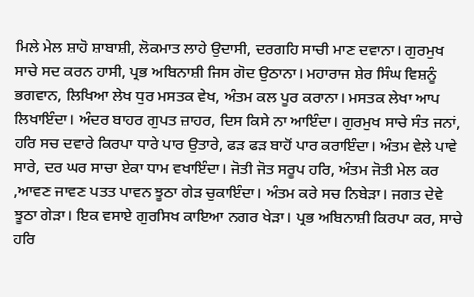ਮਿਲੇ ਮੇਲ ਸ਼ਾਹੋ ਸ਼ਾਬਾਸ਼ੀ, ਲੋਕਮਾਤ ਲਾਹੇ ਉਦਾਸੀ, ਦਰਗਹਿ ਸਾਚੀ ਮਾਣ ਦਵਾਨਾ। ਗੁਰਮੁਖ ਸਾਚੇ ਸਦ ਕਰਨ ਹਾਸੀ, ਪ੍ਰਭ ਅਬਿਨਾਸ਼ੀ ਜਿਸ ਗੋਦ ਉਠਾਨਾ। ਮਹਾਰਾਜ ਸ਼ੇਰ ਸਿੰਘ ਵਿਸ਼ਨੂੰ ਭਗਵਾਨ, ਲਿਖਿਆ ਲੇਖ ਧੁਰ ਮਸਤਕ ਵੇਖ, ਅੰਤਮ ਕਲ ਪੂਰ ਕਰਾਨਾ। ਮਸਤਕ ਲੇਖਾ ਆਪ ਲਿਖਾਇੰਦਾ। ਅੰਦਰ ਬਾਹਰ ਗੁਪਤ ਜ਼ਾਹਰ, ਦਿਸ ਕਿਸੇ ਨਾ ਆਇੰਦਾ। ਗੁਰਮੁਖ ਸਾਚੇ ਸੰਤ ਜਨਾਂ, ਹਰਿ ਸਚ ਦਵਾਰੇ ਕਿਰਪਾ ਧਾਰੇ ਪਾਰ ਉਤਾਰੇ, ਫੜ ਫੜ ਬਾਹੋਂ ਪਾਰ ਕਰਾਇੰਦਾ। ਅੰਤਮ ਵੇਲੇ ਪਾਵੇ ਸਾਰੇ, ਦਰ ਘਰ ਸਾਚਾ ਏਕਾ ਧਾਮ ਵਖਾਇੰਦਾ। ਜੋਤੀ ਜੋਤ ਸਰੂਪ ਹਰਿ, ਅੰਤਮ ਜੋਤੀ ਮੇਲ ਕਰ ,ਆਵਣ ਜਾਵਣ ਪਤਤ ਪਾਵਨ ਝੂਠਾ ਗੇੜ ਚੁਕਾਇੰਦਾ। ਅੰਤਮ ਕਰੇ ਸਚ ਨਿਬੇੜਾ। ਜਗਤ ਦੇਵੇ ਝੂਠਾ ਗੇੜਾ। ਇਕ ਵਸਾਏ ਗੁਰਸਿਖ ਕਾਇਆ ਨਗਰ ਖੇੜਾ। ਪ੍ਰਭ ਅਬਿਨਾਸ਼ੀ ਕਿਰਪਾ ਕਰ, ਸਾਚੇ ਹਰਿ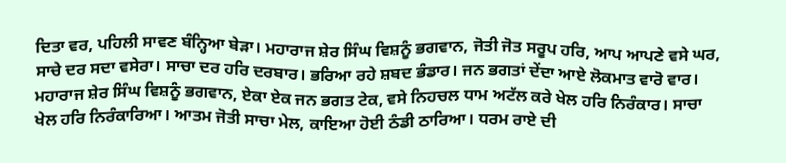ਦਿਤਾ ਵਰ, ਪਹਿਲੀ ਸਾਵਣ ਬੰਨ੍ਹਿਆ ਬੇੜਾ। ਮਹਾਰਾਜ ਸ਼ੇਰ ਸਿੰਘ ਵਿਸ਼ਨੂੰ ਭਗਵਾਨ, ਜੋਤੀ ਜੋਤ ਸਰੂਪ ਹਰਿ, ਆਪ ਆਪਣੇ ਵਸੇ ਘਰ, ਸਾਚੇ ਦਰ ਸਦਾ ਵਸੇਰਾ। ਸਾਚਾ ਦਰ ਹਰਿ ਦਰਬਾਰ। ਭਰਿਆ ਰਹੇ ਸ਼ਬਦ ਭੰਡਾਰ। ਜਨ ਭਗਤਾਂ ਦੇਂਦਾ ਆਏ ਲੋਕਮਾਤ ਵਾਰੋ ਵਾਰ। ਮਹਾਰਾਜ ਸ਼ੇਰ ਸਿੰਘ ਵਿਸ਼ਨੂੰ ਭਗਵਾਨ, ਏਕਾ ਏਕ ਜਨ ਭਗਤ ਟੇਕ, ਵਸੇ ਨਿਹਚਲ ਧਾਮ ਅਟੱਲ ਕਰੇ ਖੇਲ ਹਰਿ ਨਿਰੰਕਾਰ। ਸਾਚਾ ਖੇਲ ਹਰਿ ਨਿਰੰਕਾਰਿਆ। ਆਤਮ ਜੋਤੀ ਸਾਚਾ ਮੇਲ, ਕਾਇਆ ਹੋਈ ਠੰਡੀ ਠਾਰਿਆ। ਧਰਮ ਰਾਏ ਦੀ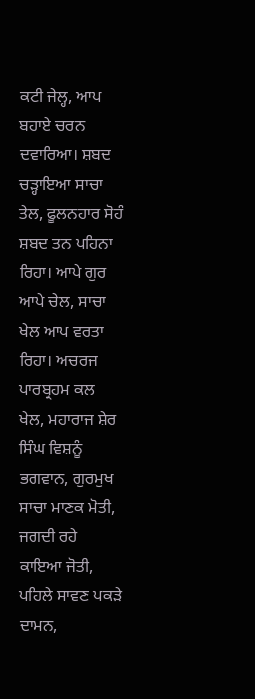ਕਟੀ ਜੇਲ੍ਹ, ਆਪ ਬਹਾਏ ਚਰਨ ਦਵਾਰਿਆ। ਸ਼ਬਦ ਚੜ੍ਹਾਇਆ ਸਾਚਾ ਤੇਲ, ਫੂਲਨਹਾਰ ਸੋਹੰ ਸ਼ਬਦ ਤਨ ਪਹਿਨਾ ਰਿਹਾ। ਆਪੇ ਗੁਰ ਆਪੇ ਚੇਲ, ਸਾਚਾ ਖੇਲ ਆਪ ਵਰਤਾ ਰਿਹਾ। ਅਚਰਜ ਪਾਰਬ੍ਰਹਮ ਕਲ ਖੇਲ, ਮਹਾਰਾਜ ਸ਼ੇਰ ਸਿੰਘ ਵਿਸ਼ਨੂੰ ਭਗਵਾਨ, ਗੁਰਮੁਖ ਸਾਚਾ ਮਾਣਕ ਮੋਤੀ, ਜਗਦੀ ਰਹੇ ਕਾਇਆ ਜੋਤੀ, ਪਹਿਲੇ ਸਾਵਣ ਪਕੜੇ ਦਾਮਨ,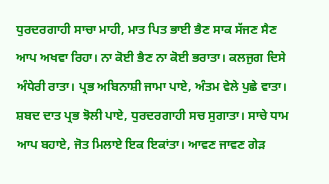ਧੁਰਦਰਗਾਹੀ ਸਾਚਾ ਮਾਹੀ, ਮਾਤ ਪਿਤ ਭਾਈ ਭੈਣ ਸਾਕ ਸੱਜਣ ਸੈਣ ਆਪ ਅਖਵਾ ਰਿਹਾ। ਨਾ ਕੋਈ ਭੈਣ ਨਾ ਕੋਈ ਭਰਾਤਾ। ਕਲਜੁਗ ਦਿਸੇ ਅੰਧੇਰੀ ਰਾਤਾ। ਪ੍ਰਭ ਅਬਿਨਾਸ਼ੀ ਜਾਮਾ ਪਾਏ, ਅੰਤਮ ਵੇਲੇ ਪੁਛੇ ਵਾਤਾ। ਸ਼ਬਦ ਦਾਤ ਪ੍ਰਭ ਝੋਲੀ ਪਾਏ, ਧੁਰਦਰਗਾਹੀ ਸਚ ਸੁਗਾਤਾ। ਸਾਚੇ ਧਾਮ ਆਪ ਬਹਾਏ, ਜੋਤ ਮਿਲਾਏ ਇਕ ਇਕਾਂਤਾ। ਆਵਣ ਜਾਵਣ ਗੇੜ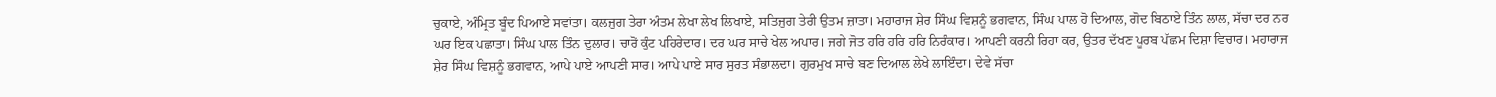ਚੁਕਾਏ, ਅੰਮ੍ਰਿਤ ਬੂੰਦ ਪਿਆਏ ਸਵਾਂਤਾ। ਕਲਜੁਗ ਤੇਰਾ ਅੰਤਮ ਲੇਖਾ ਲੇਖ ਲਿਖਾਏ, ਸਤਿਜੁਗ ਤੇਰੀ ਉਤਮ ਜ਼ਾਤਾ। ਮਹਾਰਾਜ ਸ਼ੇਰ ਸਿੰਘ ਵਿਸ਼ਨੂੰ ਭਗਵਾਨ, ਸਿੰਘ ਪਾਲ ਹੋ ਦਿਆਲ, ਗੋਦ ਬਿਠਾਏ ਤਿੰਨ ਲਾਲ, ਸੱਚਾ ਦਰ ਨਰ ਘਰ ਇਕ ਪਛਾਤਾ। ਸਿੰਘ ਪਾਲ ਤਿੰਨ ਦੁਲਾਰ। ਚਾਰੋਂ ਕੁੰਟ ਪਹਿਰੇਦਾਰ। ਦਰ ਘਰ ਸਾਚੇ ਖੇਲ ਅਪਾਰ। ਜਗੇ ਜੋਤ ਹਰਿ ਹਰਿ ਹਰਿ ਨਿਰੰਕਾਰ। ਆਪਣੀ ਕਰਨੀ ਰਿਹਾ ਕਰ, ਉਤਰ ਦੱਖਣ ਪੂਰਬ ਪੱਛਮ ਦਿਸ਼ਾ ਵਿਚਾਰ। ਮਹਾਰਾਜ ਸ਼ੇਰ ਸਿੰਘ ਵਿਸ਼ਨੂੰ ਭਗਵਾਨ, ਆਪੇ ਪਾਏ ਆਪਣੀ ਸਾਰ। ਆਪੇ ਪਾਏ ਸਾਰ ਸੁਰਤ ਸੰਭਾਲਦਾ। ਗੁਰਮੁਖ ਸਾਚੇ ਬਣ ਦਿਆਲ ਲੇਖੇ ਲਾਇੰਦਾ। ਦੇਵੇ ਸੱਚਾ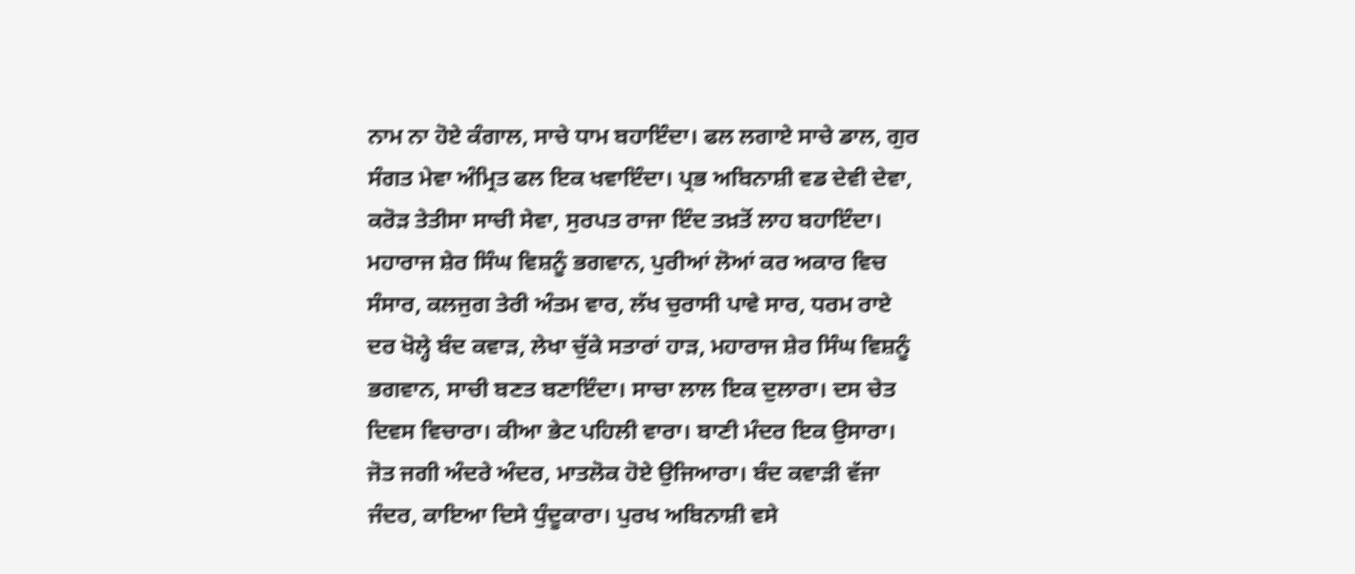ਨਾਮ ਨਾ ਹੋਏ ਕੰਗਾਲ, ਸਾਚੇ ਧਾਮ ਬਹਾਇੰਦਾ। ਫਲ ਲਗਾਏ ਸਾਚੇ ਡਾਲ, ਗੁਰ ਸੰਗਤ ਮੇਵਾ ਅੰਮ੍ਰਿਤ ਫਲ ਇਕ ਖਵਾਇੰਦਾ। ਪ੍ਰਭ ਅਬਿਨਾਸ਼ੀ ਵਡ ਦੇਵੀ ਦੇਵਾ, ਕਰੋੜ ਤੇਤੀਸਾ ਸਾਚੀ ਸੇਵਾ, ਸੁਰਪਤ ਰਾਜਾ ਇੰਦ ਤਖ਼ਤੋਂ ਲਾਹ ਬਹਾਇੰਦਾ। ਮਹਾਰਾਜ ਸ਼ੇਰ ਸਿੰਘ ਵਿਸ਼ਨੂੰ ਭਗਵਾਨ, ਪੁਰੀਆਂ ਲੋਆਂ ਕਰ ਅਕਾਰ ਵਿਚ ਸੰਸਾਰ, ਕਲਜੁਗ ਤੇਰੀ ਅੰਤਮ ਵਾਰ, ਲੱਖ ਚੁਰਾਸੀ ਪਾਵੇ ਸਾਰ, ਧਰਮ ਰਾਏ ਦਰ ਖੋਲ੍ਹੇ ਬੰਦ ਕਵਾੜ, ਲੇਖਾ ਚੁੱਕੇ ਸਤਾਰਾਂ ਹਾੜ, ਮਹਾਰਾਜ ਸ਼ੇਰ ਸਿੰਘ ਵਿਸ਼ਨੂੰ ਭਗਵਾਨ, ਸਾਚੀ ਬਣਤ ਬਣਾਇੰਦਾ। ਸਾਚਾ ਲਾਲ ਇਕ ਦੁਲਾਰਾ। ਦਸ ਚੇਤ ਦਿਵਸ ਵਿਚਾਰਾ। ਕੀਆ ਭੇਟ ਪਹਿਲੀ ਵਾਰਾ। ਬਾਣੀ ਮੰਦਰ ਇਕ ਉਸਾਰਾ। ਜੋਤ ਜਗੀ ਅੰਦਰੇ ਅੰਦਰ, ਮਾਤਲੋਕ ਹੋਏ ਉਜਿਆਰਾ। ਬੰਦ ਕਵਾੜੀ ਵੱਜਾ ਜੰਦਰ, ਕਾਇਆ ਦਿਸੇ ਧੁੰਦੂਕਾਰਾ। ਪੁਰਖ ਅਬਿਨਾਸ਼ੀ ਵਸੇ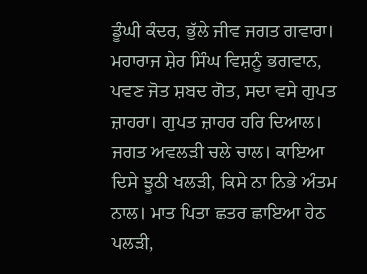ਡੂੰਘੀ ਕੰਦਰ, ਭੁੱਲੇ ਜੀਵ ਜਗਤ ਗਵਾਰਾ। ਮਹਾਰਾਜ ਸ਼ੇਰ ਸਿੰਘ ਵਿਸ਼ਨੂੰ ਭਗਵਾਨ, ਪਵਣ ਜੋਤ ਸ਼ਬਦ ਗੋਤ, ਸਦਾ ਵਸੇ ਗੁਪਤ ਜ਼ਾਹਰਾ। ਗੁਪਤ ਜ਼ਾਹਰ ਹਰਿ ਦਿਆਲ। ਜਗਤ ਅਵਲੜੀ ਚਲੇ ਚਾਲ। ਕਾਇਆ ਦਿਸੇ ਝੂਠੀ ਖਲੜੀ, ਕਿਸੇ ਨਾ ਨਿਭੇ ਅੰਤਮ ਨਾਲ। ਮਾਤ ਪਿਤਾ ਛਤਰ ਛਾਇਆ ਹੇਠ ਪਲੜੀ,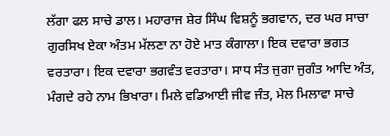ਲੱਗਾ ਫਲ ਸਾਚੇ ਡਾਲ। ਮਹਾਰਾਜ ਸ਼ੇਰ ਸਿੰਘ ਵਿਸ਼ਨੂੰ ਭਗਵਾਨ, ਦਰ ਘਰ ਸਾਚਾ ਗੁਰਸਿਖ ਏਕਾ ਅੰਤਮ ਮੱਲਣਾ ਨਾ ਹੋਏ ਮਾਤ ਕੰਗਾਲਾ। ਇਕ ਦਵਾਰਾ ਭਗਤ ਵਰਤਾਰਾ। ਇਕ ਦਵਾਰਾ ਭਗਵੰਤ ਵਰਤਾਰਾ। ਸਾਧ ਸੰਤ ਜੁਗਾ ਜੁਗੰਤ ਆਦਿ ਅੰਤ, ਮੰਗਦੇ ਰਹੇ ਨਾਮ ਭਿਖਾਰਾ। ਮਿਲੇ ਵਡਿਆਈ ਜੀਵ ਜੰਤ, ਮੇਲ ਮਿਲਾਵਾ ਸਾਚੇ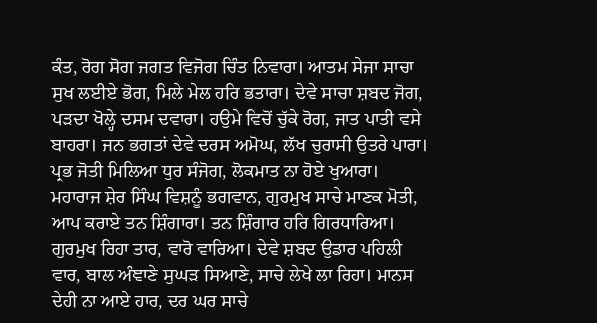ਕੰਤ, ਰੋਗ ਸੋਗ ਜਗਤ ਵਿਜੋਗ ਚਿੰਤ ਨਿਵਾਰਾ। ਆਤਮ ਸੇਜਾ ਸਾਚਾ ਸੁਖ ਲਈਏ ਭੋਗ, ਮਿਲੇ ਮੇਲ ਹਰਿ ਭਤਾਰਾ। ਦੇਵੇ ਸਾਚਾ ਸ਼ਬਦ ਜੋਗ, ਪੜਦਾ ਖੋਲ੍ਹੇ ਦਸਮ ਦਵਾਰਾ। ਹਉਮੇ ਵਿਚੋਂ ਚੁੱਕੇ ਰੋਗ, ਜਾਤ ਪਾਤੀ ਵਸੇ ਬਾਹਰਾ। ਜਨ ਭਗਤਾਂ ਦੇਵੇ ਦਰਸ ਅਮੋਘ, ਲੱਖ ਚੁਰਾਸੀ ਉਤਰੇ ਪਾਰਾ। ਪ੍ਰਭ ਜੋਤੀ ਮਿਲਿਆ ਧੁਰ ਸੰਜੋਗ, ਲੋਕਮਾਤ ਨਾ ਹੋਏ ਖੁਆਰਾ। ਮਹਾਰਾਜ ਸ਼ੇਰ ਸਿੰਘ ਵਿਸ਼ਨੂੰ ਭਗਵਾਨ, ਗੁਰਮੁਖ ਸਾਚੇ ਮਾਣਕ ਮੋਤੀ, ਆਪ ਕਰਾਏ ਤਨ ਸ਼ਿੰਗਾਰਾ। ਤਨ ਸ਼ਿੰਗਾਰ ਹਰਿ ਗਿਰਧਾਰਿਆ। ਗੁਰਮੁਖ ਰਿਹਾ ਤਾਰ, ਵਾਰੋ ਵਾਰਿਆ। ਦੇਵੇ ਸ਼ਬਦ ਉਡਾਰ ਪਹਿਲੀ ਵਾਰ, ਬਾਲ ਅੰਞਾਣੇ ਸੁਘੜ ਸਿਆਣੇ, ਸਾਚੇ ਲੇਖੇ ਲਾ ਰਿਹਾ। ਮਾਨਸ ਦੇਹੀ ਨਾ ਆਏ ਹਾਰ, ਦਰ ਘਰ ਸਾਚੇ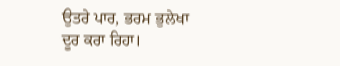ਉਤਰੇ ਪਾਰ, ਭਰਮ ਭੁਲੇਖਾ ਦੂਰ ਕਰਾ ਰਿਹਾ।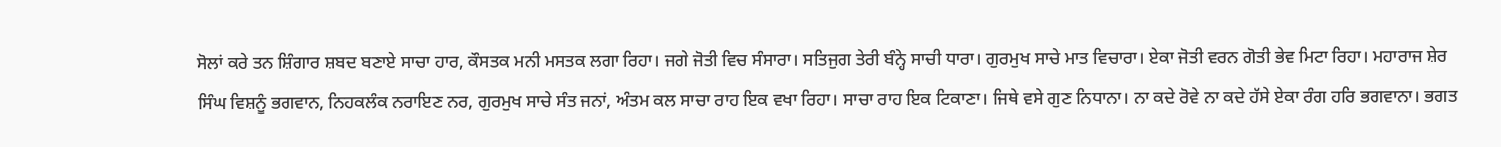ਸੋਲਾਂ ਕਰੇ ਤਨ ਸ਼ਿੰਗਾਰ ਸ਼ਬਦ ਬਣਾਏ ਸਾਚਾ ਹਾਰ, ਕੌਸਤਕ ਮਨੀ ਮਸਤਕ ਲਗਾ ਰਿਹਾ। ਜਗੇ ਜੋਤੀ ਵਿਚ ਸੰਸਾਰਾ। ਸਤਿਜੁਗ ਤੇਰੀ ਬੰਨ੍ਹੇ ਸਾਚੀ ਧਾਰਾ। ਗੁਰਮੁਖ ਸਾਚੇ ਮਾਤ ਵਿਚਾਰਾ। ਏਕਾ ਜੋਤੀ ਵਰਨ ਗੋਤੀ ਭੇਵ ਮਿਟਾ ਰਿਹਾ। ਮਹਾਰਾਜ ਸ਼ੇਰ ਸਿੰਘ ਵਿਸ਼ਨੂੰ ਭਗਵਾਨ, ਨਿਹਕਲੰਕ ਨਰਾਇਣ ਨਰ, ਗੁਰਮੁਖ ਸਾਚੇ ਸੰਤ ਜਨਾਂ, ਅੰਤਮ ਕਲ ਸਾਚਾ ਰਾਹ ਇਕ ਵਖਾ ਰਿਹਾ। ਸਾਚਾ ਰਾਹ ਇਕ ਟਿਕਾਣਾ। ਜਿਥੇ ਵਸੇ ਗੁਣ ਨਿਧਾਨਾ। ਨਾ ਕਦੇ ਰੋਵੇ ਨਾ ਕਦੇ ਹੱਸੇ ਏਕਾ ਰੰਗ ਹਰਿ ਭਗਵਾਨਾ। ਭਗਤ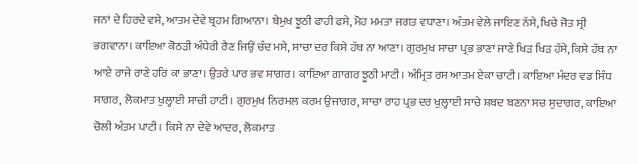ਜਨਾਂ ਦੇ ਹਿਰਦੇ ਵਸੇ, ਆਤਮ ਦੇਵੇ ਬ੍ਰਹਮ ਗਿਆਨਾ। ਬੇਮੁਖ ਝੂਠੀ ਫਾਹੀ ਫਸੇ, ਮੋਹ ਮਮਤਾ ਜਗਤ ਵਧਾਣਾ। ਅੰਤਮ ਵੇਲੇ ਜਾਇਣ ਨੱਸੇ, ਖਿਚੇ ਜੋਤ ਸ੍ਰੀ ਭਗਵਾਨਾ। ਕਾਇਆ ਕੋਠੜੀ ਅੰਧੇਰੀ ਰੈਣ ਜਿਉਂ ਚੰਦ ਮਸੇ, ਸਾਚਾ ਦਰ ਕਿਸੇ ਹੱਥ ਨਾ ਆਣਾ। ਗੁਰਮੁਖ ਸਾਚਾ ਪ੍ਰਭ ਭਾਣਾ ਜਾਣੇ ਖਿੜ ਖਿੜ ਹੱਸੇ, ਕਿਸੇ ਹੱਥ ਨਾ ਆਏ ਰਾਜੇ ਰਾਣੇ ਹਰਿ ਕਾ ਭਾਣਾ। ਉਤਰੇ ਪਾਰ ਭਵ ਸਾਗਰ। ਕਾਇਆ ਗਾਗਰ ਝੂਠੀ ਮਾਟੀ। ਅੰਮ੍ਰਿਤ ਰਸ ਆਤਮ ਏਕਾ ਚਾਟੀ। ਕਾਇਆ ਮੰਦਰ ਵਡ ਸਿੰਧ ਸਾਗਰ, ਲੋਕਮਾਤ ਖੁਲ੍ਹਾਈ ਸਾਚੀ ਹਾਟੀ। ਗੁਰਮੁਖ ਨਿਰਮਲ ਕਰਮ ਉਜਾਗਰ, ਸਾਚਾ ਰਾਹ ਪ੍ਰਭ ਦਰ ਖੁਲ੍ਹਾਈ ਸਾਚੇ ਸ਼ਬਦ ਬਣਨਾ ਸਚ ਸੁਦਾਗਰ, ਕਾਇਆ ਚੋਲੀ ਅੰਤਮ ਪਾਟੀ। ਕਿਸੇ ਨਾ ਦੇਵੇ ਆਦਰ, ਲੋਕਮਾਤ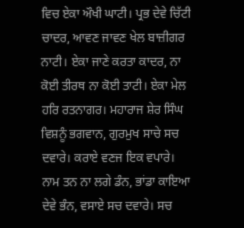ਵਿਚ ਏਕਾ ਔਖੀ ਘਾਟੀ। ਪ੍ਰਭ ਦੇਵੇ ਚਿੱਟੀ ਚਾਦਰ, ਆਵਣ ਜਾਵਣ ਖੇਲ ਬਾਜ਼ੀਗਰ ਨਾਟੀ। ਏਕਾ ਜਾਣੇ ਕਰਤਾ ਕਾਦਰ, ਨਾ ਕੋਈ ਤੀਰਥ ਨਾ ਕੋਈ ਤਾਟੀ। ਏਕਾ ਮੇਲ ਹਰਿ ਰਤਨਾਗਰ। ਮਹਾਰਾਜ ਸ਼ੇਰ ਸਿੰਘ ਵਿਸ਼ਨੂੰ ਭਗਵਾਨ, ਗੁਰਮੁਖ ਸਾਚੇ ਸਚ ਦਵਾਰੇ। ਕਰਾਏ ਵਣਜ ਇਕ ਵਪਾਰੇ। ਨਾਮ ਤਨ ਨਾ ਲਗੇ ਡੰਨ, ਭਾਂਡਾ ਕਾਇਆ ਦੇਵੇ ਭੰਨ, ਵਸਾਏ ਸਚ ਦਵਾਰੇ। ਸਚ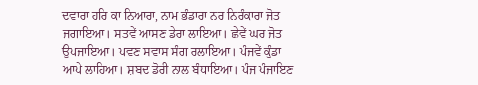ਦਵਾਰਾ ਹਰਿ ਕਾ ਨਿਆਰਾ, ਨਾਮ ਭੰਡਾਰਾ ਨਰ ਨਿਰੰਕਾਰਾ ਜੋਤ ਜਗਾਇਆ। ਸਤਵੇਂ ਆਸਣ ਡੇਰਾ ਲਾਇਆ। ਛੇਵੇਂ ਘਰ ਜੋਤ ਉਪਜਾਇਆ। ਪਵਣ ਸਵਾਸ ਸੰਗ ਰਲਾਇਆ। ਪੰਜਵੇਂ ਕੁੰਡਾ ਆਪੇ ਲਾਹਿਆ। ਸ਼ਬਦ ਡੋਰੀ ਨਾਲ ਬੰਧਾਇਆ। ਪੰਜ ਪੰਜਾਇਣ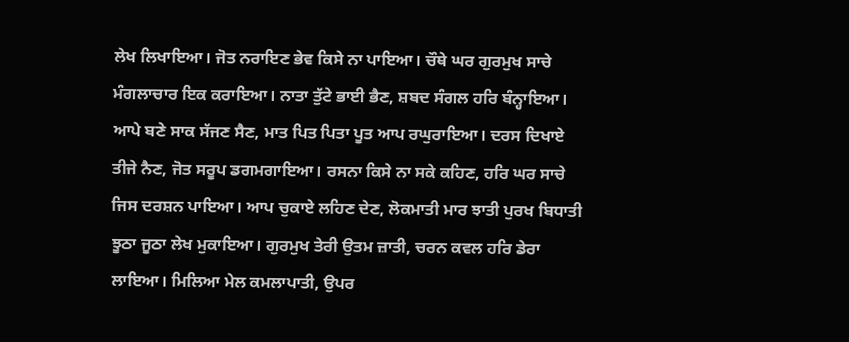ਲੇਖ ਲਿਖਾਇਆ। ਜੋਤ ਨਰਾਇਣ ਭੇਵ ਕਿਸੇ ਨਾ ਪਾਇਆ। ਚੌਥੇ ਘਰ ਗੁਰਮੁਖ ਸਾਚੇ ਮੰਗਲਾਚਾਰ ਇਕ ਕਰਾਇਆ। ਨਾਤਾ ਤੁੱਟੇ ਭਾਈ ਭੈਣ, ਸ਼ਬਦ ਸੰਗਲ ਹਰਿ ਬੰਨ੍ਹਾਇਆ। ਆਪੇ ਬਣੇ ਸਾਕ ਸੱਜਣ ਸੈਣ, ਮਾਤ ਪਿਤ ਪਿਤਾ ਪੂਤ ਆਪ ਰਘੁਰਾਇਆ। ਦਰਸ ਦਿਖਾਏ ਤੀਜੇ ਨੈਣ, ਜੋਤ ਸਰੂਪ ਡਗਮਗਾਇਆ। ਰਸਨਾ ਕਿਸੇ ਨਾ ਸਕੇ ਕਹਿਣ, ਹਰਿ ਘਰ ਸਾਚੇ ਜਿਸ ਦਰਸ਼ਨ ਪਾਇਆ। ਆਪ ਚੁਕਾਏ ਲਹਿਣ ਦੇਣ, ਲੋਕਮਾਤੀ ਮਾਰ ਝਾਤੀ ਪੁਰਖ ਬਿਧਾਤੀ ਝੂਠਾ ਜੂਠਾ ਲੇਖ ਮੁਕਾਇਆ। ਗੁਰਮੁਖ ਤੇਰੀ ਉਤਮ ਜ਼ਾਤੀ, ਚਰਨ ਕਵਲ ਹਰਿ ਡੇਰਾ ਲਾਇਆ। ਮਿਲਿਆ ਮੇਲ ਕਮਲਾਪਾਤੀ, ਉਪਰ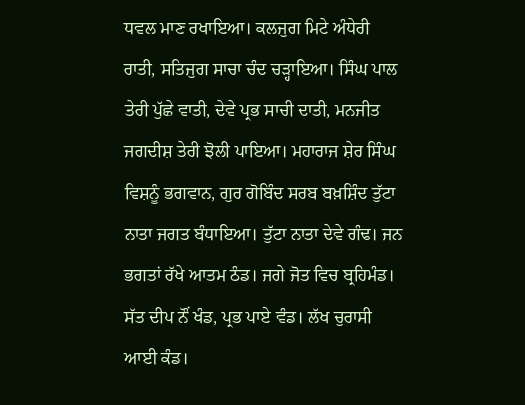ਧਵਲ ਮਾਣ ਰਖਾਇਆ। ਕਲਜੁਗ ਮਿਟੇ ਅੰਧੇਰੀ ਰਾਤੀ, ਸਤਿਜੁਗ ਸਾਚਾ ਚੰਦ ਚੜ੍ਹਾਇਆ। ਸਿੰਘ ਪਾਲ ਤੇਰੀ ਪੁੱਛੇ ਵਾਤੀ, ਦੇਵੇ ਪ੍ਰਭ ਸਾਚੀ ਦਾਤੀ, ਮਨਜੀਤ ਜਗਦੀਸ਼ ਤੇਰੀ ਝੋਲੀ ਪਾਇਆ। ਮਹਾਰਾਜ ਸ਼ੇਰ ਸਿੰਘ ਵਿਸ਼ਨੂੰ ਭਗਵਾਨ, ਗੁਰ ਗੋਬਿੰਦ ਸਰਬ ਬਖ਼ਸ਼ਿੰਦ ਤੁੱਟਾ ਨਾਤਾ ਜਗਤ ਬੰਧਾਇਆ। ਤੁੱਟਾ ਨਾਤਾ ਦੇਵੇ ਗੰਢ। ਜਨ ਭਗਤਾਂ ਰੱਖੇ ਆਤਮ ਠੰਡ। ਜਗੇ ਜੋਤ ਵਿਚ ਬ੍ਰਹਿਮੰਡ। ਸੱਤ ਦੀਪ ਨੌਂ ਖੰਡ, ਪ੍ਰਭ ਪਾਏ ਵੰਡ। ਲੱਖ ਚੁਰਾਸੀ ਆਈ ਕੰਡ।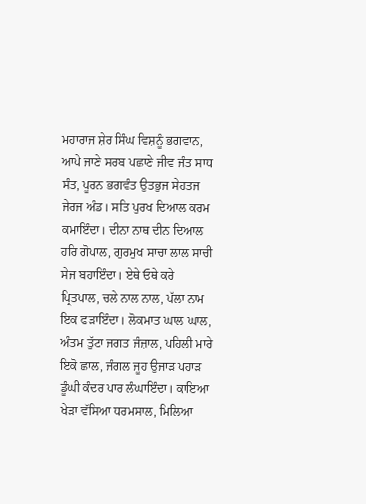ਮਹਾਰਾਜ ਸ਼ੇਰ ਸਿੰਘ ਵਿਸ਼ਨੂੰ ਭਗਵਾਨ, ਆਪੇ ਜਾਣੇ ਸਰਬ ਪਛਾਣੇ ਜੀਵ ਜੰਤ ਸਾਧ ਸੰਤ, ਪੂਰਨ ਭਗਵੰਤ ਉਤਭੁਜ ਸੇਹਤਜ ਜੇਰਜ ਅੰਡ। ਸਤਿ ਪੁਰਖ ਦਿਆਲ ਕਰਮ ਕਮਾਇੰਦਾ। ਦੀਨਾ ਨਾਥ ਦੀਨ ਦਿਆਲ ਹਰਿ ਗੋਪਾਲ, ਗੁਰਮੁਖ ਸਾਚਾ ਲਾਲ ਸਾਚੀ ਸੇਜ ਬਹਾਇੰਦਾ। ਏਥੇ ਓਥੇ ਕਰੇ ਪ੍ਰਿਤਪਾਲ, ਚਲੇ ਨਾਲ ਨਾਲ, ਪੱਲਾ ਨਾਮ ਇਕ ਫੜਾਇੰਦਾ। ਲੋਕਮਾਤ ਘਾਲ ਘਾਲ, ਅੰਤਮ ਤੁੱਟਾ ਜਗਤ ਜੰਜ਼ਾਲ, ਪਹਿਲੀ ਮਾਰੇ ਇਕੋ ਛਾਲ, ਜੰਗਲ ਜੂਹ ਉਜਾੜ ਪਹਾੜ ਡੂੰਘੀ ਕੰਦਰ ਪਾਰ ਲੰਘਾਇੰਦਾ। ਕਾਇਆ ਖੇੜਾ ਵੱਸਿਆ ਧਰਮਸਾਲ, ਮਿਲਿਆ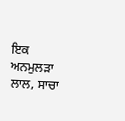ਇਕ ਅਨਮੁਲੜਾ ਲਾਲ, ਸਾਚਾ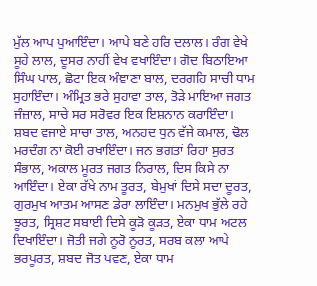ਮੁੱਲ ਆਪ ਪੁਆਇੰਦਾ। ਆਪੇ ਬਣੇ ਹਰਿ ਦਲਾਲ। ਰੰਗ ਵੇਖੇ ਸੂਹੇ ਲਾਲ, ਦੂਸਰ ਨਾਹੀਂ ਵੇਖ ਵਖਾਇੰਦਾ। ਗੋਦ ਬਿਠਾਇਆ ਸਿੰਘ ਪਾਲ, ਛੋਟਾ ਇਕ ਅੰਞਾਣਾ ਬਾਲ, ਦਰਗਹਿ ਸਾਚੀ ਧਾਮ ਸੁਹਾਇੰਦਾ। ਅੰਮ੍ਰਿਤ ਭਰੇ ਸੁਹਾਵਾ ਤਾਲ, ਤੋੜੇ ਮਾਇਆ ਜਗਤ ਜੰਜ਼ਾਲ, ਸਾਚੇ ਸਰ ਸਰੋਵਰ ਇਕ ਇਸ਼ਨਾਨ ਕਰਾਇੰਦਾ। ਸ਼ਬਦ ਵਜਾਏ ਸਾਚਾ ਤਾਲ, ਅਨਹਦ ਧੁਨ ਵੱਜੇ ਕਮਾਲ, ਢੋਲ ਮਰਦੰਗ ਨਾ ਕੋਈ ਰਖਾਇੰਦਾ। ਜਨ ਭਗਤਾਂ ਰਿਹਾ ਸੁਰਤ ਸੰਭਾਲ, ਅਕਾਲ ਮੂਰਤ ਜਗਤ ਨਿਰਾਲ, ਦਿਸ ਕਿਸੇ ਨਾ ਆਇੰਦਾ। ਏਕਾ ਰੱਖੇ ਨਾਮ ਤੂਰਤ, ਬੇਮੁਖਾਂ ਦਿਸੇ ਸਦਾ ਦੂਰਤ, ਗੁਰਮੁਖ ਆਤਮ ਆਸਣ ਡੇਰਾ ਲਾਇੰਦਾ। ਮਨਮੁਖ ਭੁੱਲੇ ਰਹੇ ਝੂਰਤ, ਸ੍ਰਿਸ਼ਟ ਸਬਾਈ ਦਿਸੇ ਕੂੜੋ ਕੂੜਤ, ਏਕਾ ਧਾਮ ਅਟਲ ਦਿਖਾਇੰਦਾ। ਜੋਤੀ ਜਗੇ ਨੂਰੋ ਨੂਰਤ, ਸਰਬ ਕਲਾ ਆਪੇ ਭਰਪੂਰਤ, ਸ਼ਬਦ ਜੋਤ ਪਵਣ, ਏਕਾ ਧਾਮ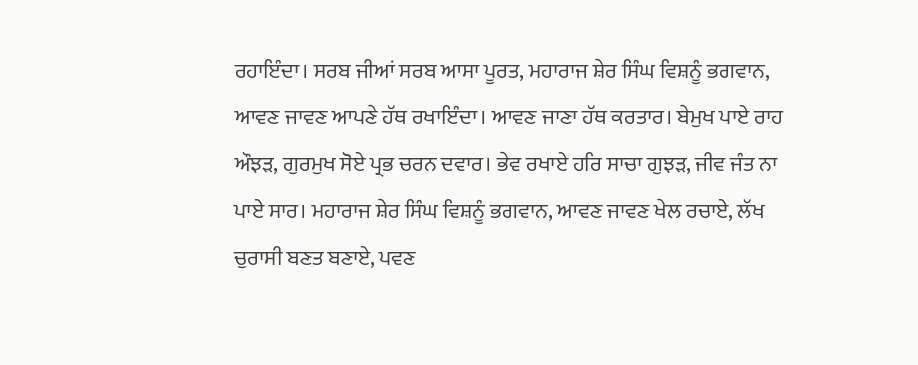ਰਹਾਇੰਦਾ। ਸਰਬ ਜੀਆਂ ਸਰਬ ਆਸਾ ਪੂਰਤ, ਮਹਾਰਾਜ ਸ਼ੇਰ ਸਿੰਘ ਵਿਸ਼ਨੂੰ ਭਗਵਾਨ, ਆਵਣ ਜਾਵਣ ਆਪਣੇ ਹੱਥ ਰਖਾਇੰਦਾ। ਆਵਣ ਜਾਣਾ ਹੱਥ ਕਰਤਾਰ। ਬੇਮੁਖ ਪਾਏ ਰਾਹ ਔਝੜ, ਗੁਰਮੁਖ ਸੋਏ ਪ੍ਰਭ ਚਰਨ ਦਵਾਰ। ਭੇਵ ਰਖਾਏ ਹਰਿ ਸਾਚਾ ਗੁਝੜ, ਜੀਵ ਜੰਤ ਨਾ ਪਾਏ ਸਾਰ। ਮਹਾਰਾਜ ਸ਼ੇਰ ਸਿੰਘ ਵਿਸ਼ਨੂੰ ਭਗਵਾਨ, ਆਵਣ ਜਾਵਣ ਖੇਲ ਰਚਾਏ, ਲੱਖ ਚੁਰਾਸੀ ਬਣਤ ਬਣਾਏ, ਪਵਣ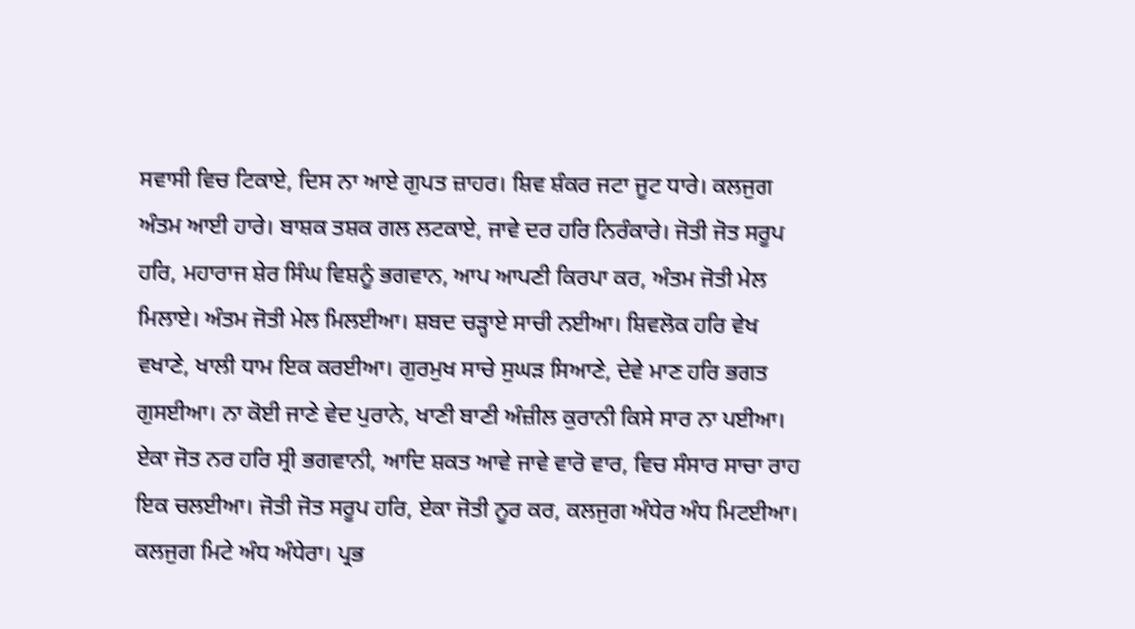ਸਵਾਸੀ ਵਿਚ ਟਿਕਾਏ, ਦਿਸ ਨਾ ਆਏ ਗੁਪਤ ਜ਼ਾਹਰ। ਸ਼ਿਵ ਸ਼ੰਕਰ ਜਟਾ ਜੂਟ ਧਾਰੇ। ਕਲਜੁਗ ਅੰਤਮ ਆਈ ਹਾਰੇ। ਬਾਸ਼ਕ ਤਸ਼ਕ ਗਲ ਲਟਕਾਏ, ਜਾਵੇ ਦਰ ਹਰਿ ਨਿਰੰਕਾਰੇ। ਜੋਤੀ ਜੋਤ ਸਰੂਪ ਹਰਿ, ਮਹਾਰਾਜ ਸ਼ੇਰ ਸਿੰਘ ਵਿਸ਼ਨੂੰ ਭਗਵਾਨ, ਆਪ ਆਪਣੀ ਕਿਰਪਾ ਕਰ, ਅੰਤਮ ਜੋਤੀ ਮੇਲ ਮਿਲਾਏ। ਅੰਤਮ ਜੋਤੀ ਮੇਲ ਮਿਲਈਆ। ਸ਼ਬਦ ਚੜ੍ਹਾਏ ਸਾਚੀ ਨਈਆ। ਸ਼ਿਵਲੋਕ ਹਰਿ ਵੇਖ ਵਖਾਣੇ, ਖਾਲੀ ਧਾਮ ਇਕ ਕਰਈਆ। ਗੁਰਮੁਖ ਸਾਚੇ ਸੁਘੜ ਸਿਆਣੇ, ਦੇਵੇ ਮਾਣ ਹਰਿ ਭਗਤ ਗੁਸਈਆ। ਨਾ ਕੋਈ ਜਾਣੇ ਵੇਦ ਪੁਰਾਨੇ, ਖਾਣੀ ਬਾਣੀ ਅੰਜ਼ੀਲ ਕੁਰਾਨੀ ਕਿਸੇ ਸਾਰ ਨਾ ਪਈਆ। ਏਕਾ ਜੋਤ ਨਰ ਹਰਿ ਸ੍ਰੀ ਭਗਵਾਨੀ, ਆਦਿ ਸ਼ਕਤ ਆਵੇ ਜਾਵੇ ਵਾਰੋ ਵਾਰ, ਵਿਚ ਸੰਸਾਰ ਸਾਚਾ ਰਾਹ ਇਕ ਚਲਈਆ। ਜੋਤੀ ਜੋਤ ਸਰੂਪ ਹਰਿ, ਏਕਾ ਜੋਤੀ ਨੂਰ ਕਰ, ਕਲਜੁਗ ਅੰਧੇਰ ਅੰਧ ਮਿਟਈਆ। ਕਲਜੁਗ ਮਿਟੇ ਅੰਧ ਅੰਧੇਰਾ। ਪ੍ਰਭ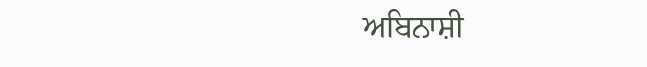ਅਬਿਨਾਸ਼ੀ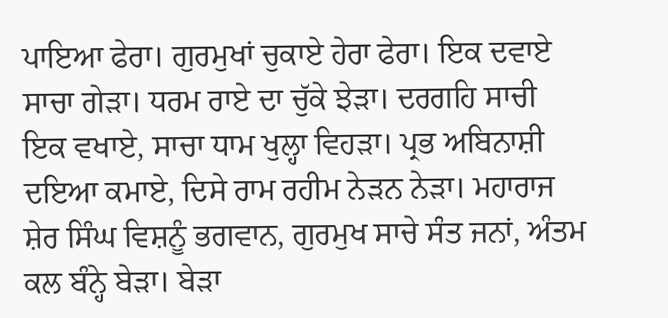ਪਾਇਆ ਫੇਰਾ। ਗੁਰਮੁਖਾਂ ਚੁਕਾਏ ਹੇਰਾ ਫੇਰਾ। ਇਕ ਦਵਾਏ ਸਾਚਾ ਗੇੜਾ। ਧਰਮ ਰਾਏ ਦਾ ਚੁੱਕੇ ਝੇੜਾ। ਦਰਗਹਿ ਸਾਚੀ ਇਕ ਵਖਾਏ, ਸਾਚਾ ਧਾਮ ਖੁਲ੍ਹਾ ਵਿਹੜਾ। ਪ੍ਰਭ ਅਬਿਨਾਸ਼ੀ ਦਇਆ ਕਮਾਏ, ਦਿਸੇ ਰਾਮ ਰਹੀਮ ਨੇੜਨ ਨੇੜਾ। ਮਹਾਰਾਜ ਸ਼ੇਰ ਸਿੰਘ ਵਿਸ਼ਨੂੰ ਭਗਵਾਨ, ਗੁਰਮੁਖ ਸਾਚੇ ਸੰਤ ਜਨਾਂ, ਅੰਤਮ ਕਲ ਬੰਨ੍ਹੇ ਬੇੜਾ। ਬੇੜਾ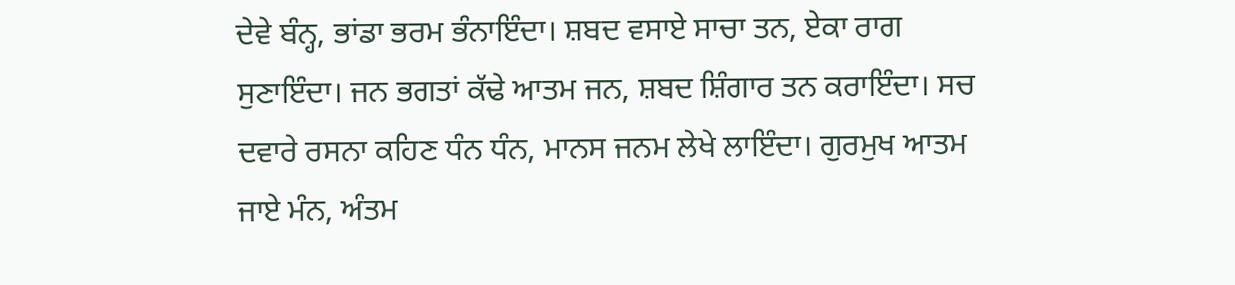ਦੇਵੇ ਬੰਨ੍ਹ, ਭਾਂਡਾ ਭਰਮ ਭੰਨਾਇੰਦਾ। ਸ਼ਬਦ ਵਸਾਏ ਸਾਚਾ ਤਨ, ਏਕਾ ਰਾਗ ਸੁਣਾਇੰਦਾ। ਜਨ ਭਗਤਾਂ ਕੱਢੇ ਆਤਮ ਜਨ, ਸ਼ਬਦ ਸ਼ਿੰਗਾਰ ਤਨ ਕਰਾਇੰਦਾ। ਸਚ ਦਵਾਰੇ ਰਸਨਾ ਕਹਿਣ ਧੰਨ ਧੰਨ, ਮਾਨਸ ਜਨਮ ਲੇਖੇ ਲਾਇੰਦਾ। ਗੁਰਮੁਖ ਆਤਮ ਜਾਏ ਮੰਨ, ਅੰਤਮ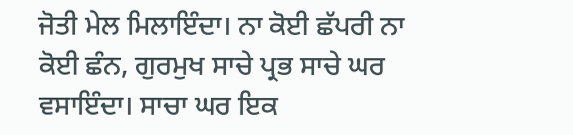ਜੋਤੀ ਮੇਲ ਮਿਲਾਇੰਦਾ। ਨਾ ਕੋਈ ਛੱਪਰੀ ਨਾ ਕੋਈ ਛੰਨ, ਗੁਰਮੁਖ ਸਾਚੇ ਪ੍ਰਭ ਸਾਚੇ ਘਰ ਵਸਾਇੰਦਾ। ਸਾਚਾ ਘਰ ਇਕ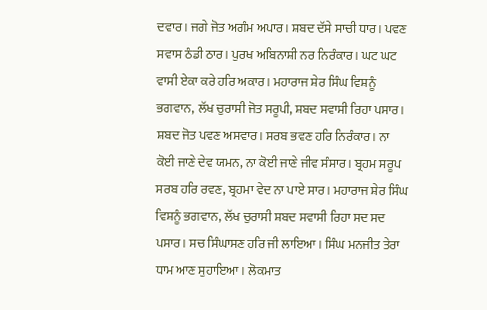ਦਵਾਰ। ਜਗੇ ਜੋਤ ਅਗੰਮ ਅਪਾਰ। ਸ਼ਬਦ ਦੱਸੇ ਸਾਚੀ ਧਾਰ। ਪਵਣ ਸਵਾਸ ਠੰਡੀ ਠਾਰ। ਪੁਰਖ ਅਬਿਨਾਸ਼ੀ ਨਰ ਨਿਰੰਕਾਰ। ਘਟ ਘਟ ਵਾਸੀ ਏਕਾ ਕਰੇ ਹਰਿ ਅਕਾਰ। ਮਹਾਰਾਜ ਸ਼ੇਰ ਸਿੰਘ ਵਿਸ਼ਨੂੰ ਭਗਵਾਨ, ਲੱਖ ਚੁਰਾਸੀ ਜੋਤ ਸਰੂਪੀ, ਸ਼ਬਦ ਸਵਾਸੀ ਰਿਹਾ ਪਸਾਰ। ਸ਼ਬਦ ਜੋਤ ਪਵਣ ਅਸਵਾਰ। ਸਰਬ ਭਵਣ ਹਰਿ ਨਿਰੰਕਾਰ। ਨਾ ਕੋਈ ਜਾਣੇ ਦੇਵ ਯਮਨ, ਨਾ ਕੋਈ ਜਾਣੇ ਜੀਵ ਸੰਸਾਰ। ਬ੍ਰਹਮ ਸਰੂਪ ਸਰਬ ਹਰਿ ਰਵਣ, ਬ੍ਰਹਮਾ ਵੇਦ ਨਾ ਪਾਏ ਸਾਰ। ਮਹਾਰਾਜ ਸ਼ੇਰ ਸਿੰਘ ਵਿਸ਼ਨੂੰ ਭਗਵਾਨ, ਲੱਖ ਚੁਰਾਸੀ ਸ਼ਬਦ ਸਵਾਸੀ ਰਿਹਾ ਸਦ ਸਦ ਪਸਾਰ। ਸਚ ਸਿੰਘਾਸਣ ਹਰਿ ਜੀ ਲਾਇਆ। ਸਿੰਘ ਮਨਜੀਤ ਤੇਰਾ ਧਾਮ ਆਣ ਸੁਹਾਇਆ। ਲੋਕਮਾਤ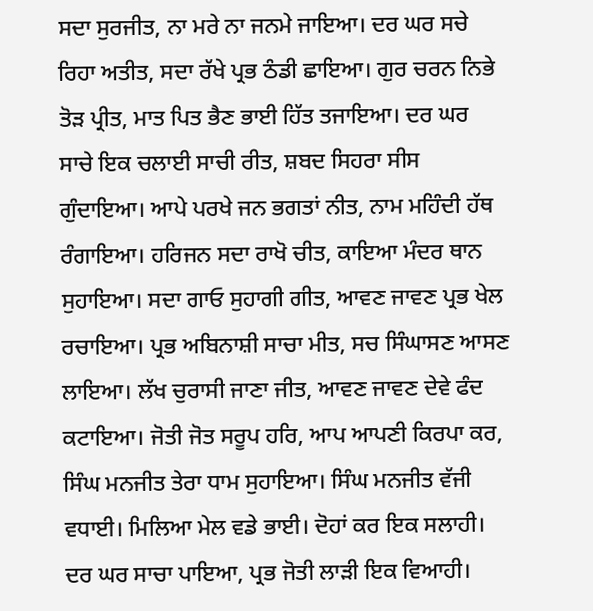ਸਦਾ ਸੁਰਜੀਤ, ਨਾ ਮਰੇ ਨਾ ਜਨਮੇ ਜਾਇਆ। ਦਰ ਘਰ ਸਚੇ ਰਿਹਾ ਅਤੀਤ, ਸਦਾ ਰੱਖੇ ਪ੍ਰਭ ਠੰਡੀ ਛਾਇਆ। ਗੁਰ ਚਰਨ ਨਿਭੇ ਤੋੜ ਪ੍ਰੀਤ, ਮਾਤ ਪਿਤ ਭੈਣ ਭਾਈ ਹਿੱਤ ਤਜਾਇਆ। ਦਰ ਘਰ ਸਾਚੇ ਇਕ ਚਲਾਈ ਸਾਚੀ ਰੀਤ, ਸ਼ਬਦ ਸਿਹਰਾ ਸੀਸ ਗੁੰਦਾਇਆ। ਆਪੇ ਪਰਖੇ ਜਨ ਭਗਤਾਂ ਨੀਤ, ਨਾਮ ਮਹਿੰਦੀ ਹੱਥ ਰੰਗਾਇਆ। ਹਰਿਜਨ ਸਦਾ ਰਾਖੋ ਚੀਤ, ਕਾਇਆ ਮੰਦਰ ਥਾਨ ਸੁਹਾਇਆ। ਸਦਾ ਗਾਓ ਸੁਹਾਗੀ ਗੀਤ, ਆਵਣ ਜਾਵਣ ਪ੍ਰਭ ਖੇਲ ਰਚਾਇਆ। ਪ੍ਰਭ ਅਬਿਨਾਸ਼ੀ ਸਾਚਾ ਮੀਤ, ਸਚ ਸਿੰਘਾਸਣ ਆਸਣ ਲਾਇਆ। ਲੱਖ ਚੁਰਾਸੀ ਜਾਣਾ ਜੀਤ, ਆਵਣ ਜਾਵਣ ਦੇਵੇ ਫੰਦ ਕਟਾਇਆ। ਜੋਤੀ ਜੋਤ ਸਰੂਪ ਹਰਿ, ਆਪ ਆਪਣੀ ਕਿਰਪਾ ਕਰ, ਸਿੰਘ ਮਨਜੀਤ ਤੇਰਾ ਧਾਮ ਸੁਹਾਇਆ। ਸਿੰਘ ਮਨਜੀਤ ਵੱਜੀ ਵਧਾਈ। ਮਿਲਿਆ ਮੇਲ ਵਡੇ ਭਾਈ। ਦੋਹਾਂ ਕਰ ਇਕ ਸਲਾਹੀ। ਦਰ ਘਰ ਸਾਚਾ ਪਾਇਆ, ਪ੍ਰਭ ਜੋਤੀ ਲਾੜੀ ਇਕ ਵਿਆਹੀ।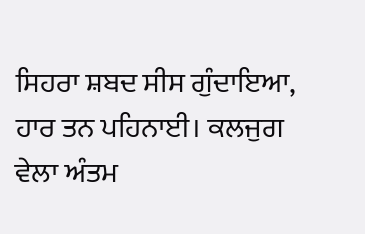ਸਿਹਰਾ ਸ਼ਬਦ ਸੀਸ ਗੁੰਦਾਇਆ, ਹਾਰ ਤਨ ਪਹਿਨਾਈ। ਕਲਜੁਗ ਵੇਲਾ ਅੰਤਮ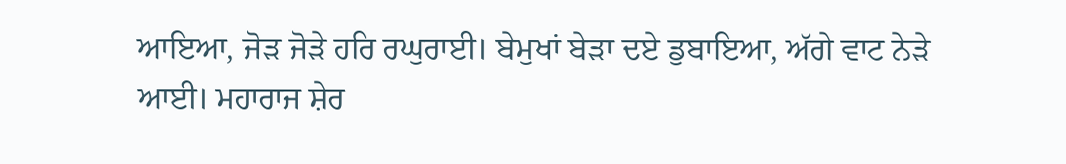ਆਇਆ, ਜੋੜ ਜੋੜੇ ਹਰਿ ਰਘੁਰਾਈ। ਬੇਮੁਖਾਂ ਬੇੜਾ ਦਏ ਡੁਬਾਇਆ, ਅੱਗੇ ਵਾਟ ਨੇੜੇ ਆਈ। ਮਹਾਰਾਜ ਸ਼ੇਰ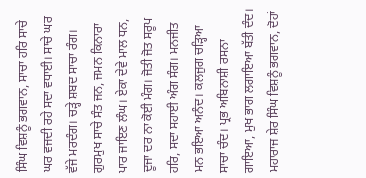ਸਿੰਘ ਵਿਸ਼ਨੂੰ ਭਗਵਾਨ, ਸਾਚਾ ਹਰਿ ਸਾਚੇ ਘਰ ਵਜਦੀ ਰਹੇ ਸਦਾ ਵਧਾਈ। ਸਾਚੇ ਘਰ ਵੱਜੇ ਮਰਦੰਗ। ਚੜ੍ਹੇ ਸ਼ਬਦ ਸਾਚਾ ਰੰਗ। ਗੁਰਮੁਖ ਸਾਚੇ ਸੰਤ ਜਨ, ਜਮਨ ਕਿਨਾਰਾ ਪਾਰ ਜਾਇਣ ਲੰਘ। ਏਕਾ ਦੇਵੇ ਮਾਲ ਧਨ, ਦੂਜਾ ਦਰ ਨਾ ਕੋਈ ਮੰਗ। ਜੋਤੀ ਜੋਤ ਸਰੂਪ ਹਰਿ, ਸਦਾ ਸਹਾਈ ਅੰਗ ਸੰਗ। ਮਨਜੀਤ ਮਨ ਭਇਆ ਅਨੰਦ। ਕਲਜੁਗ ਚੜ੍ਹਿਆ ਸਾਚਾ ਚੰਦ। ਪ੍ਰਭ ਅਬਿਨਾਸ਼ੀ ਰਸਨਾ ਗਾਇਆ, ਮੁਖ ਭਾਗ ਲਗਾਇਆ ਬੱਤੀ ਦੰਦ। ਮਹਾਰਾਜ ਸ਼ੇਰ ਸਿੰਘ ਵਿਸ਼ਨੂੰ ਭਗਵਾਨ, ਦੋਹਾਂ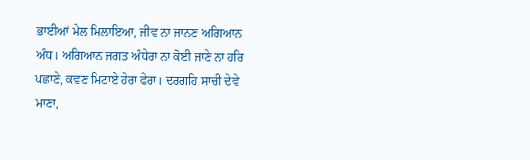ਭਾਈਆਂ ਮੇਲ ਮਿਲਾਇਆ, ਜੀਵ ਨਾ ਜਾਨਣ ਅਗਿਆਨ ਅੰਧ। ਅਗਿਆਨ ਜਗਤ ਅੰਧੇਰਾ ਨਾ ਕੋਈ ਜਾਣੇ ਨਾ ਹਰਿ ਪਛਾਣੇ, ਕਵਣ ਮਿਟਾਏ ਹੇਰਾ ਫੇਰਾ। ਦਰਗਹਿ ਸਾਚੀ ਦੇਵੇ ਮਾਣਾ,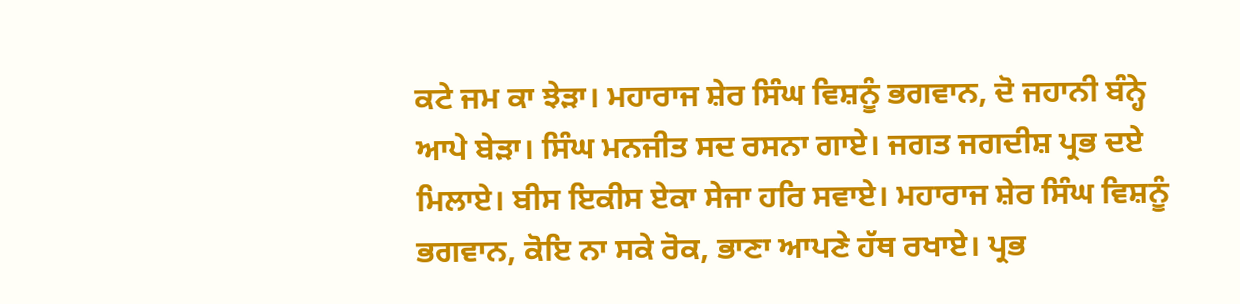ਕਟੇ ਜਮ ਕਾ ਝੇੜਾ। ਮਹਾਰਾਜ ਸ਼ੇਰ ਸਿੰਘ ਵਿਸ਼ਨੂੰ ਭਗਵਾਨ, ਦੋ ਜਹਾਨੀ ਬੰਨ੍ਹੇ ਆਪੇ ਬੇੜਾ। ਸਿੰਘ ਮਨਜੀਤ ਸਦ ਰਸਨਾ ਗਾਏ। ਜਗਤ ਜਗਦੀਸ਼ ਪ੍ਰਭ ਦਏ ਮਿਲਾਏ। ਬੀਸ ਇਕੀਸ ਏਕਾ ਸੇਜਾ ਹਰਿ ਸਵਾਏ। ਮਹਾਰਾਜ ਸ਼ੇਰ ਸਿੰਘ ਵਿਸ਼ਨੂੰ ਭਗਵਾਨ, ਕੋਇ ਨਾ ਸਕੇ ਰੋਕ, ਭਾਣਾ ਆਪਣੇ ਹੱਥ ਰਖਾਏ। ਪ੍ਰਭ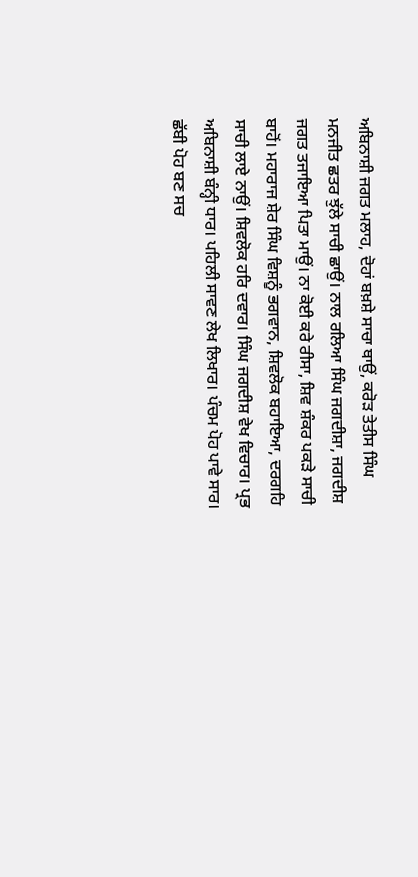ਅਬਿਨਾਸ਼ੀ ਜਗਤ ਮਲਾਹ, ਦੋਹਾਂ ਬਖ਼ਸ਼ੇ ਸਾਚਾ ਥਾਉਂ, ਕਰੋੜ ਤੇਤੀਸ ਸਿੰਘ ਮਨਜੀਤ ਛਤਰ ਝੁੱਲੇ ਸਾਚੀ ਛਾਉਂ। ਨਾਲ ਰਲਿਆ ਸਿੰਘ ਜਗਦੀਸ਼ਾ, ਜਗਦੀਸ਼ ਜਗਤ ਤਜਾਇਆ ਪਿਤਾ ਮਾਉਂ। ਨਾ ਕੋਈ ਕਰੇ ਰੀਸਾ, ਸ਼ਿਵ ਸ਼ੰਕਰ ਪਕੜੇ ਸਾਚੀ ਬਾਹੋਂ। ਮਹਾਰਾਜ ਸ਼ੇਰ ਸਿੰਘ ਵਿਸ਼ਨੂੰ ਭਗਵਾਨ, ਸ਼ਿਵਲੋਕ ਬਹਾਇਆ, ਦਰਗਹਿ ਸਾਚੀ ਲਾਏ ਨਾਉਂ। ਸ਼ਿਵਲੋਕ ਹਰਿ ਦਵਾਰ। ਸਿੰਘ ਜਗਦੀਸ਼ ਵੇਖ ਵਿਚਾਰ। ਪ੍ਰਭ ਅਬਿਨਾਸ਼ੀ ਬੰਨ੍ਹੀ ਧਾਰ। ਪਹਿਲੀ ਸਾਵਣ ਲੇਖ ਲਿਖਾਰ। ਪੰਚਮ ਪੋਹ ਪਾਵੇ ਸਾਰ। ਛੱਬੀ ਪੋਹ ਬਣ ਸਚ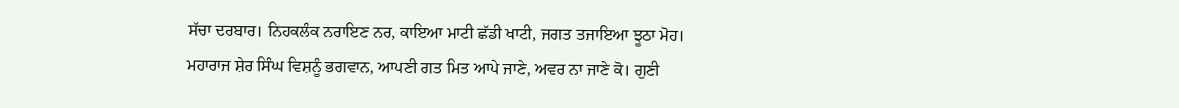ਸੱਚਾ ਦਰਬਾਰ। ਨਿਹਕਲੰਕ ਨਰਾਇਣ ਨਰ, ਕਾਇਆ ਮਾਟੀ ਛੱਡੀ ਖਾਟੀ, ਜਗਤ ਤਜਾਇਆ ਝੂਠਾ ਮੋਹ। ਮਹਾਰਾਜ ਸ਼ੇਰ ਸਿੰਘ ਵਿਸ਼ਨੂੰ ਭਗਵਾਨ, ਆਪਣੀ ਗਤ ਮਿਤ ਆਪੇ ਜਾਣੇ, ਅਵਰ ਨਾ ਜਾਣੇ ਕੋ। ਗੁਣੀ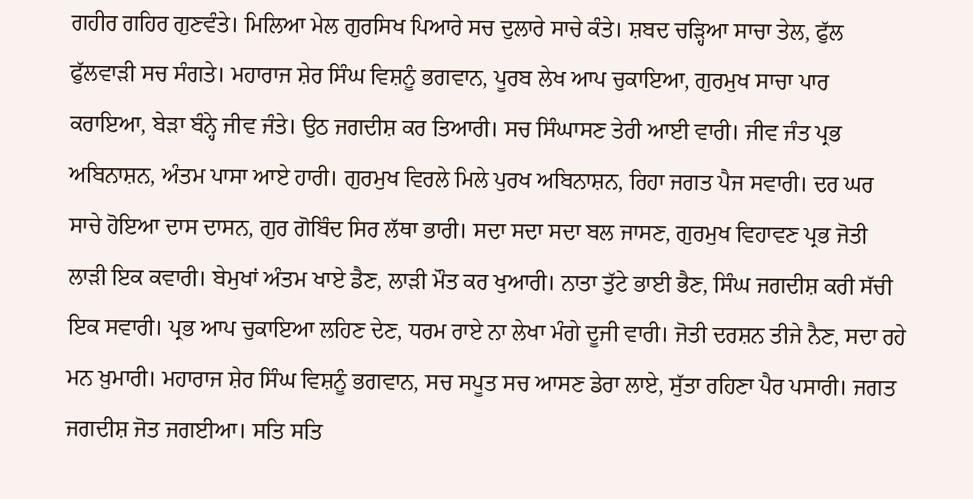ਗਹੀਰ ਗਹਿਰ ਗੁਣਵੰਤੇ। ਮਿਲਿਆ ਮੇਲ ਗੁਰਸਿਖ ਪਿਆਰੇ ਸਚ ਦੁਲਾਰੇ ਸਾਚੇ ਕੰਤੇ। ਸ਼ਬਦ ਚੜ੍ਹਿਆ ਸਾਚਾ ਤੇਲ, ਫੁੱਲ ਫੁੱਲਵਾੜੀ ਸਚ ਸੰਗਤੇ। ਮਹਾਰਾਜ ਸ਼ੇਰ ਸਿੰਘ ਵਿਸ਼ਨੂੰ ਭਗਵਾਨ, ਪੂਰਬ ਲੇਖ ਆਪ ਚੁਕਾਇਆ, ਗੁਰਮੁਖ ਸਾਚਾ ਪਾਰ ਕਰਾਇਆ, ਬੇੜਾ ਬੰਨ੍ਹੇ ਜੀਵ ਜੰਤੇ। ਉਠ ਜਗਦੀਸ਼ ਕਰ ਤਿਆਰੀ। ਸਚ ਸਿੰਘਾਸਣ ਤੇਰੀ ਆਈ ਵਾਰੀ। ਜੀਵ ਜੰਤ ਪ੍ਰਭ ਅਬਿਨਾਸ਼ਨ, ਅੰਤਮ ਪਾਸਾ ਆਏ ਹਾਰੀ। ਗੁਰਮੁਖ ਵਿਰਲੇ ਮਿਲੇ ਪੁਰਖ ਅਬਿਨਾਸ਼ਨ, ਰਿਹਾ ਜਗਤ ਪੈਜ ਸਵਾਰੀ। ਦਰ ਘਰ ਸਾਚੇ ਹੋਇਆ ਦਾਸ ਦਾਸਨ, ਗੁਰ ਗੋਬਿੰਦ ਸਿਰ ਲੱਥਾ ਭਾਰੀ। ਸਦਾ ਸਦਾ ਸਦਾ ਬਲ ਜਾਸਣ, ਗੁਰਮੁਖ ਵਿਹਾਵਣ ਪ੍ਰਭ ਜੋਤੀ ਲਾੜੀ ਇਕ ਕਵਾਰੀ। ਬੇਮੁਖਾਂ ਅੰਤਮ ਖਾਏ ਡੈਣ, ਲਾੜੀ ਮੌਤ ਕਰ ਖੁਆਰੀ। ਨਾਤਾ ਤੁੱਟੇ ਭਾਈ ਭੈਣ, ਸਿੰਘ ਜਗਦੀਸ਼ ਕਰੀ ਸੱਚੀ ਇਕ ਸਵਾਰੀ। ਪ੍ਰਭ ਆਪ ਚੁਕਾਇਆ ਲਹਿਣ ਦੇਣ, ਧਰਮ ਰਾਏ ਨਾ ਲੇਖਾ ਮੰਗੇ ਦੂਜੀ ਵਾਰੀ। ਜੋਤੀ ਦਰਸ਼ਨ ਤੀਜੇ ਨੈਣ, ਸਦਾ ਰਹੇ ਮਨ ਖ਼ੁਮਾਰੀ। ਮਹਾਰਾਜ ਸ਼ੇਰ ਸਿੰਘ ਵਿਸ਼ਨੂੰ ਭਗਵਾਨ, ਸਚ ਸਪੂਤ ਸਚ ਆਸਣ ਡੇਰਾ ਲਾਏ, ਸੁੱਤਾ ਰਹਿਣਾ ਪੈਰ ਪਸਾਰੀ। ਜਗਤ ਜਗਦੀਸ਼ ਜੋਤ ਜਗਈਆ। ਸਤਿ ਸਤਿ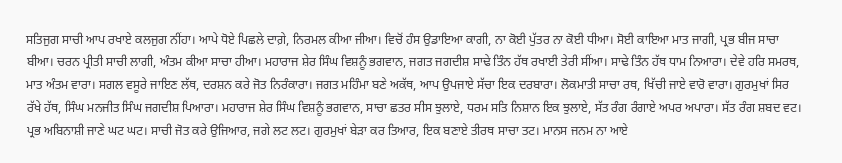ਸਤਿਜੁਗ ਸਾਚੀ ਆਪ ਰਖਾਏ ਕਲਜੁਗ ਨੀਂਹਾ। ਆਪੇ ਧੋਏ ਪਿਛਲੇ ਦਾਗ਼ੇ, ਨਿਰਮਲ ਕੀਆ ਜੀਆ। ਵਿਚੋਂ ਹੰਸ ਉਡਾਇਆ ਕਾਗੀ, ਨਾ ਕੋਈ ਪੁੱਤਰ ਨਾ ਕੋਈ ਧੀਆ। ਸੋਈ ਕਾਇਆ ਮਾਤ ਜਾਗੀ, ਪ੍ਰਭ ਬੀਜ ਸਾਚਾ ਬੀਆ। ਚਰਨ ਪ੍ਰੀਤੀ ਸਾਚੀ ਲਾਗੀ, ਅੰਤਮ ਕੀਆ ਸਾਚਾ ਹੀਆ। ਮਹਾਰਾਜ ਸ਼ੇਰ ਸਿੰਘ ਵਿਸ਼ਨੂੰ ਭਗਵਾਨ, ਜਗਤ ਜਗਦੀਸ਼ ਸਾਢੇ ਤਿੰਨ ਹੱਥ ਰਖਾਈ ਤੇਰੀ ਸੀਂਆ। ਸਾਢੇ ਤਿੰਨ ਹੱਥ ਧਾਮ ਨਿਆਰਾ। ਦੇਵੇ ਹਰਿ ਸਮਰਥ, ਮਾਤ ਅੰਤਮ ਵਾਰਾ। ਸਗਲ ਵਸੂਰੇ ਜਾਇਣ ਲੱਥ, ਦਰਸ਼ਨ ਕਰੇ ਜੋਤ ਨਿਰੰਕਾਰਾ। ਜਗਤ ਮਹਿੰਮਾ ਬਣੇ ਅਕੱਥ, ਆਪ ਉਪਜਾਏ ਸੱਚਾ ਇਕ ਦਰਬਾਰਾ। ਲੋਕਮਾਤੀ ਸਾਚਾ ਰਥ, ਖਿੱਚੀ ਜਾਏ ਵਾਰੋ ਵਾਰਾ। ਗੁਰਮੁਖਾਂ ਸਿਰ ਰੱਖੇ ਹੱਥ, ਸਿੰਘ ਮਨਜੀਤ ਸਿੰਘ ਜਗਦੀਸ਼ ਪਿਆਰਾ। ਮਹਾਰਾਜ ਸ਼ੇਰ ਸਿੰਘ ਵਿਸ਼ਨੂੰ ਭਗਵਾਨ, ਸਾਚਾ ਛਤਰ ਸੀਸ ਝੁਲਾਏ, ਧਰਮ ਸਤਿ ਨਿਸ਼ਾਨ ਇਕ ਝੁਲਾਏ, ਸੱਤ ਰੰਗ ਰੰਗਾਏ ਅਪਰ ਅਪਾਰਾ। ਸੱਤ ਰੰਗ ਸ਼ਬਦ ਵਟ। ਪ੍ਰਭ ਅਬਿਨਾਸ਼ੀ ਜਾਣੇ ਘਟ ਘਟ। ਸਾਚੀ ਜੋਤ ਕਰੇ ਉਜਿਆਰ, ਜਗੇ ਲਟ ਲਟ। ਗੁਰਮੁਖਾਂ ਬੇੜਾ ਕਰ ਤਿਆਰ, ਇਕ ਬਣਾਏ ਤੀਰਥ ਸਾਚਾ ਤਟ। ਮਾਨਸ ਜਨਮ ਨਾ ਆਏ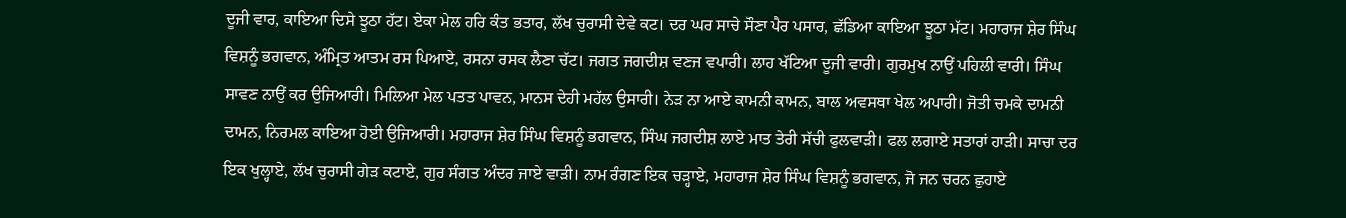ਦੂਜੀ ਵਾਰ, ਕਾਇਆ ਦਿਸੇ ਝੂਠਾ ਹੱਟ। ਏਕਾ ਮੇਲ ਹਰਿ ਕੰਤ ਭਤਾਰ, ਲੱਖ ਚੁਰਾਸੀ ਦੇਵੇ ਕਟ। ਦਰ ਘਰ ਸਾਚੇ ਸੌਣਾ ਪੈਰ ਪਸਾਰ, ਛੱਡਿਆ ਕਾਇਆ ਝੂਠਾ ਮੱਟ। ਮਹਾਰਾਜ ਸ਼ੇਰ ਸਿੰਘ ਵਿਸ਼ਨੂੰ ਭਗਵਾਨ, ਅੰਮ੍ਰਿਤ ਆਤਮ ਰਸ ਪਿਆਏ, ਰਸਨਾ ਰਸਕ ਲੈਣਾ ਚੱਟ। ਜਗਤ ਜਗਦੀਸ਼ ਵਣਜ ਵਪਾਰੀ। ਲਾਹ ਖੱਟਿਆ ਦੂਜੀ ਵਾਰੀ। ਗੁਰਮੁਖ ਨਾਉਂ ਪਹਿਲੀ ਵਾਰੀ। ਸਿੰਘ ਸਾਵਣ ਨਾਉਂ ਕਰ ਉਜਿਆਰੀ। ਮਿਲਿਆ ਮੇਲ ਪਤਤ ਪਾਵਨ, ਮਾਨਸ ਦੇਹੀ ਮਹੱਲ ਉਸਾਰੀ। ਨੇੜ ਨਾ ਆਏ ਕਾਮਨੀ ਕਾਮਨ, ਬਾਲ ਅਵਸਥਾ ਖੇਲ ਅਪਾਰੀ। ਜੋਤੀ ਚਮਕੇ ਦਾਮਨੀ ਦਾਮਨ, ਨਿਰਮਲ ਕਾਇਆ ਹੋਈ ਉਜਿਆਰੀ। ਮਹਾਰਾਜ ਸ਼ੇਰ ਸਿੰਘ ਵਿਸ਼ਨੂੰ ਭਗਵਾਨ, ਸਿੰਘ ਜਗਦੀਸ਼ ਲਾਏ ਮਾਤ ਤੇਰੀ ਸੱਚੀ ਫੁਲਵਾੜੀ। ਫਲ ਲਗਾਏ ਸਤਾਰਾਂ ਹਾੜੀ। ਸਾਚਾ ਦਰ ਇਕ ਖੁਲ੍ਹਾਏ, ਲੱਖ ਚੁਰਾਸੀ ਗੇੜ ਕਟਾਏ, ਗੁਰ ਸੰਗਤ ਅੰਦਰ ਜਾਏ ਵਾੜੀ। ਨਾਮ ਰੰਗਣ ਇਕ ਚੜ੍ਹਾਏ, ਮਹਾਰਾਜ ਸ਼ੇਰ ਸਿੰਘ ਵਿਸ਼ਨੂੰ ਭਗਵਾਨ, ਜੋ ਜਨ ਚਰਨ ਛੁਹਾਏ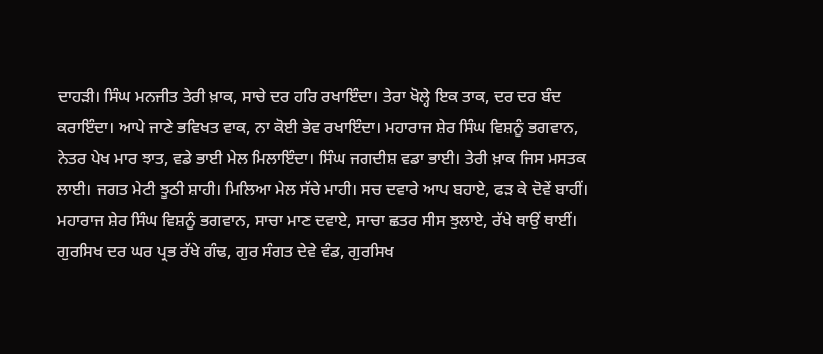ਦਾਹੜੀ। ਸਿੰਘ ਮਨਜੀਤ ਤੇਰੀ ਖ਼ਾਕ, ਸਾਚੇ ਦਰ ਹਰਿ ਰਖਾਇੰਦਾ। ਤੇਰਾ ਖੋਲ੍ਹੇ ਇਕ ਤਾਕ, ਦਰ ਦਰ ਬੰਦ ਕਰਾਇੰਦਾ। ਆਪੇ ਜਾਣੇ ਭਵਿਖਤ ਵਾਕ, ਨਾ ਕੋਈ ਭੇਵ ਰਖਾਇੰਦਾ। ਮਹਾਰਾਜ ਸ਼ੇਰ ਸਿੰਘ ਵਿਸ਼ਨੂੰ ਭਗਵਾਨ, ਨੇਤਰ ਪੇਖ ਮਾਰ ਝਾਤ, ਵਡੇ ਭਾਈ ਮੇਲ ਮਿਲਾਇੰਦਾ। ਸਿੰਘ ਜਗਦੀਸ਼ ਵਡਾ ਭਾਈ। ਤੇਰੀ ਖ਼ਾਕ ਜਿਸ ਮਸਤਕ ਲਾਈ। ਜਗਤ ਮੇਟੀ ਝੂਠੀ ਸ਼ਾਹੀ। ਮਿਲਿਆ ਮੇਲ ਸੱਚੇ ਮਾਹੀ। ਸਚ ਦਵਾਰੇ ਆਪ ਬਹਾਏ, ਫੜ ਕੇ ਦੋਵੇਂ ਬਾਹੀਂ। ਮਹਾਰਾਜ ਸ਼ੇਰ ਸਿੰਘ ਵਿਸ਼ਨੂੰ ਭਗਵਾਨ, ਸਾਚਾ ਮਾਣ ਦਵਾਏ, ਸਾਚਾ ਛਤਰ ਸੀਸ ਝੁਲਾਏ, ਰੱਖੇ ਥਾਉਂ ਥਾਈਂ। ਗੁਰਸਿਖ ਦਰ ਘਰ ਪ੍ਰਭ ਰੱਖੇ ਗੰਢ, ਗੁਰ ਸੰਗਤ ਦੇਵੇ ਵੰਡ, ਗੁਰਸਿਖ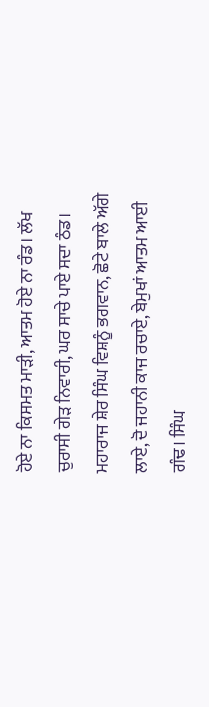ਹੋਏ ਨਾ ਕਿਸਮਤ ਮਾੜੀ, ਆਤਮ ਹੋਏ ਨਾ ਰੰਡ। ਲੱਖ ਚੁਰਾਸੀ ਗੇੜ ਨਿਵਾਰੀ, ਘਰ ਸਾਚੇ ਪਾਏ ਸਦਾ ਠੰਡ। ਮਹਾਰਾਜ ਸ਼ੇਰ ਸਿੰਘ ਵਿਸ਼ਨੂੰ ਭਗਵਾਨ, ਛੋਟੇ ਬਾਲੇ ਅੱਗੇ ਲਾਏ, ਦੋ ਜਹਾਨੀ ਕਾਜ ਰਚਾਏ, ਬੇਮੁਖਾਂ ਆਤਮ ਆਈ ਗੰਢ। ਸਿੰਘ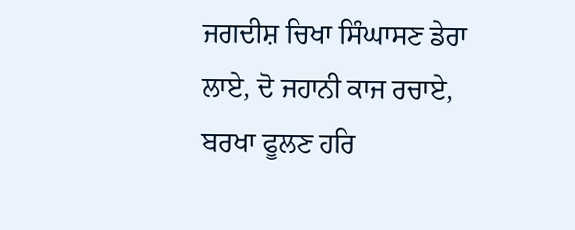ਜਗਦੀਸ਼ ਚਿਖਾ ਸਿੰਘਾਸਣ ਡੇਰਾ ਲਾਏ, ਦੋ ਜਹਾਨੀ ਕਾਜ ਰਚਾਏ, ਬਰਖਾ ਫੂਲਣ ਹਰਿ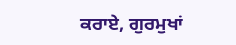ਕਰਾਏ, ਗੁਰਮੁਖਾਂ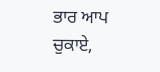ਭਾਰ ਆਪ ਚੁਕਾਏ,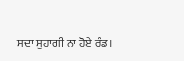ਸਦਾ ਸੁਹਾਗੀ ਨਾ ਹੋਏ ਰੰਡ।